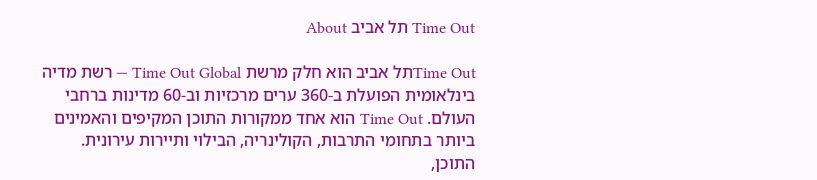Time Out תל אביב About

Time Outתל אביב הוא חלק מרשת Time Out Global — רשת מדיה בינלאומית הפועלת ב-360 ערים מרכזיות וב-60 מדינות ברחבי העולם. Time Out הוא אחד ממקורות התוכן המקיפים והאמינים ביותר בתחומי התרבות, הקולינריה, הבילוי ותיירות עירונית. התוכן,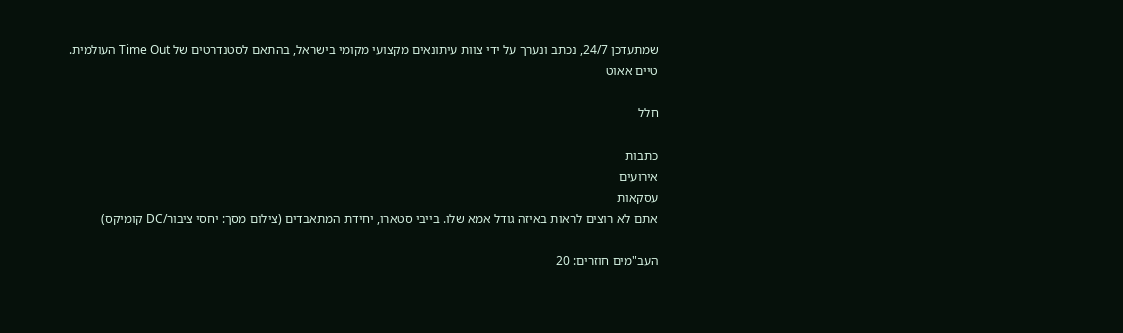שמתעדכן 24/7, נכתב ונערך על ידי צוות עיתונאים מקצועי מקומי בישראל, בהתאם לסטנדרטים של Time Out העולמית.
טיים אאוט

חלל

כתבות
אירועים
עסקאות
אתם לא רוצים לראות באיזה גודל אמא שלו. בייבי סטארו, יחידת המתאבדים (צילום מסך: יחסי ציבור/DC קומיקס)

העב"מים חוזרים: 20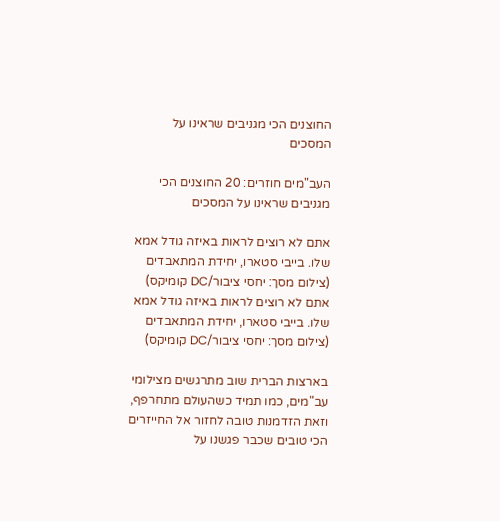החוצנים הכי מגניבים שראינו על המסכים

העב"מים חוזרים: 20 החוצנים הכי מגניבים שראינו על המסכים

אתם לא רוצים לראות באיזה גודל אמא שלו. בייבי סטארו, יחידת המתאבדים (צילום מסך: יחסי ציבור/DC קומיקס)
אתם לא רוצים לראות באיזה גודל אמא שלו. בייבי סטארו, יחידת המתאבדים (צילום מסך: יחסי ציבור/DC קומיקס)

בארצות הברית שוב מתרגשים מצילומי עב"מים, כמו תמיד כשהעולם מתחרפף, וזאת הזדמנות טובה לחזור אל החייזרים הכי טובים שכבר פגשנו על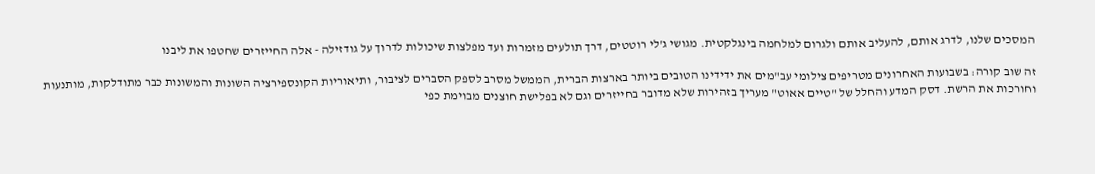המסכים שלנו, לדרג אותם, להעליב אותם ולגרום למלחמה בינגלקטית. מגושי ג'לי רוטטים, דרך תולעים מזמרות ועד מפלצות שיכולות לדרוך על גודזילה - אלה החייזרים שחטפו את ליבנו

זה שוב קורה: בשבועות האחרונים מטריפים צילומי עב"מים את ידידינו הטובים ביותר בארצות הברית, הממשל מסרב לספק הסברים לציבור, ותיאוריות הקונספירציה השונות והמשונות כבר מתודלקות, מותנעות וחורכות את הרשת. דסק המדע והחלל של "טיים אאוט" מעריך בזהירות שלא מדובר בחייזרים וגם לא בפלישת חוצנים מבוימת כפי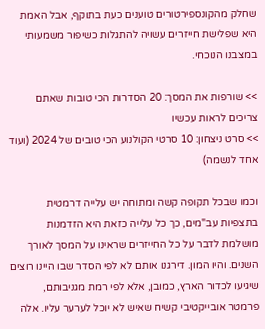שחלק מהקונספירטורים טוענים כעת בתוקף, אבל האמת היא שפלישת חייזרים עשויה להתגלות כשיפור משמעותי במצבנו הנוכחי.

>> שורפות את המסך: 20 הסדרות הכי טובות שאתם צריכים לראות עכשיו
>> סרט ניצחון: 10 סרטי הקולנוע הכי טובים של 2024 (ועוד אחד לנשמה)

וכמו שבכל תקופה קשה ומתוחה יש עלייה דרמטית בתצפיות עב"מים, כך כל עלייה כזאת היא הזדמנות מושלמת לדבר על כל החייזרים שראינו על המסך לאורך השנים. והיו המון. דירגנו אותם לא לפי הסדר שבו היינו רוצים שיגיעו לכדור הארץ, כמובן, אלא לפי רמת מגניבותם, פרמטר אובייקטיבי קשיח שאיש לא יוכל לערער עליו. אלה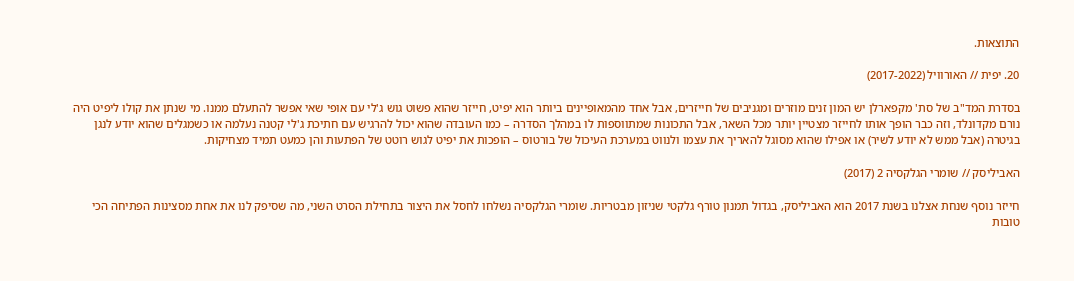התוצאות.

20. יפית // האורוויל (2017-2022)

בסדרת המד"ב של סת' מקפארלן יש המון זנים מוזרים ומגניבים של חייזרים, אבל אחד מהמאופיינים ביותר הוא יפיט, חייזר שהוא פשוט גוש ג'לי עם אופי שאי אפשר להתעלם ממנו. מי שנתן את קולו ליפיט היה נורם מקדונלד, וזה כבר הופך אותו לחייזר מצטיין יותר מכל השאר, אבל התכונות שמתווספות לו במהלך הסדרה – כמו העובדה שהוא יכול להרגיש עם חתיכת ג'לי קטנה נעלמה או כשמגלים שהוא יודע לנגן בגיטרה (אבל ממש לא יודע לשיר) או אפילו שהוא מסוגל להאריך את עצמו ולנווט במערכת העיכול של בורטוס – הופכות את יפיט לגוש רוטט של הפתעות והן כמעט תמיד מצחיקות.

האביליסק // שומרי הגלקסיה 2 (2017)

חייזר נוסף שנחת אצלנו בשנת 2017 הוא האביליסק, בגדול תמנון טורף גלקטי שניזון מבטריות. שומרי הגלקסיה נשלחו לחסל את היצור בתחילת הסרט השני, מה שסיפק לנו את אחת מסצינות הפתיחה הכי טובות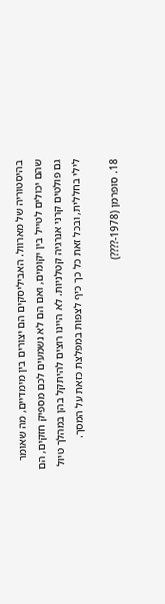בהיסטוריה של מארוול. האביליסקים הם יצורים בין מימדיים, מה שאומר שהם יכולים לטייל בין יקומים, ואם הם לא נשמעים לכם מספיק חזקים, הם גם פולטים קרני אנרגיה קטלניות. לא היינו רוצים להיתקל בהן במהלך טיול לילי בחללית, ובכל זאת כל כך כיף לצפות במפלצת כזאת על המסך.

18. סופרמן (1978-????)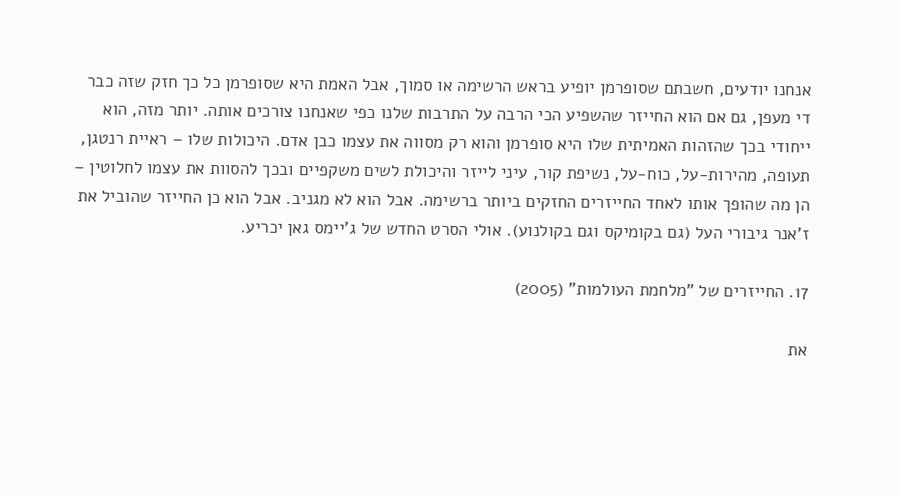אנחנו יודעים, חשבתם שסופרמן יופיע בראש הרשימה או סמוך, אבל האמת היא שסופרמן כל כך חזק שזה כבר די מעפן, גם אם הוא החייזר שהשפיע הכי הרבה על התרבות שלנו כפי שאנחנו צורכים אותה. יותר מזה, הוא ייחודי בכך שהזהות האמיתית שלו היא סופרמן והוא רק מסווה את עצמו כבן אדם. היכולות שלו – ראיית רנטגן, תעופה, מהירות-על, כוח-על, נשיפת קור, עיני לייזר והיכולת לשים משקפיים ובכך להסוות את עצמו לחלוטין – הן מה שהופך אותו לאחד החייזרים החזקים ביותר ברשימה. אבל הוא לא מגניב. אבל הוא כן החייזר שהוביל את ז'אנר גיבורי העל (גם בקומיקס וגם בקולנוע). אולי הסרט החדש של ג'יימס גאן יכריע.

17. החייזרים של "מלחמת העולמות" (2005)

את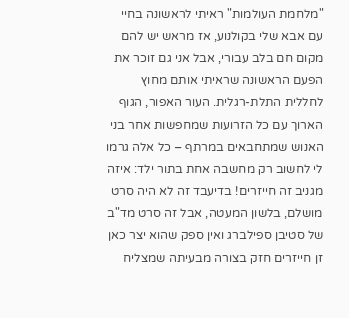"מלחמת העולמות" ראיתי לראשונה בחיי עם אבא שלי בקולנוע, אז מראש יש להם מקום חם בלב עבורי, אבל אני גם זוכר את הפעם הראשונה שראיתי אותם מחוץ לחללית התלת-רגלית. העור האפור, הגוף הארוך עם כל הזרועות שמחפשות אחר בני האנוש שמתחבאים במרתף – כל אלה גרמו לי לחשוב רק מחשבה אחת בתור ילד: איזה מגניב זה חייזרים! בדיעבד זה לא היה סרט מושלם, בלשון המעטה, אבל זה סרט מד"ב של סטיבן ספילברג ואין ספק שהוא יצר כאן זן חייזרים חזק בצורה מבעיתה שמצליח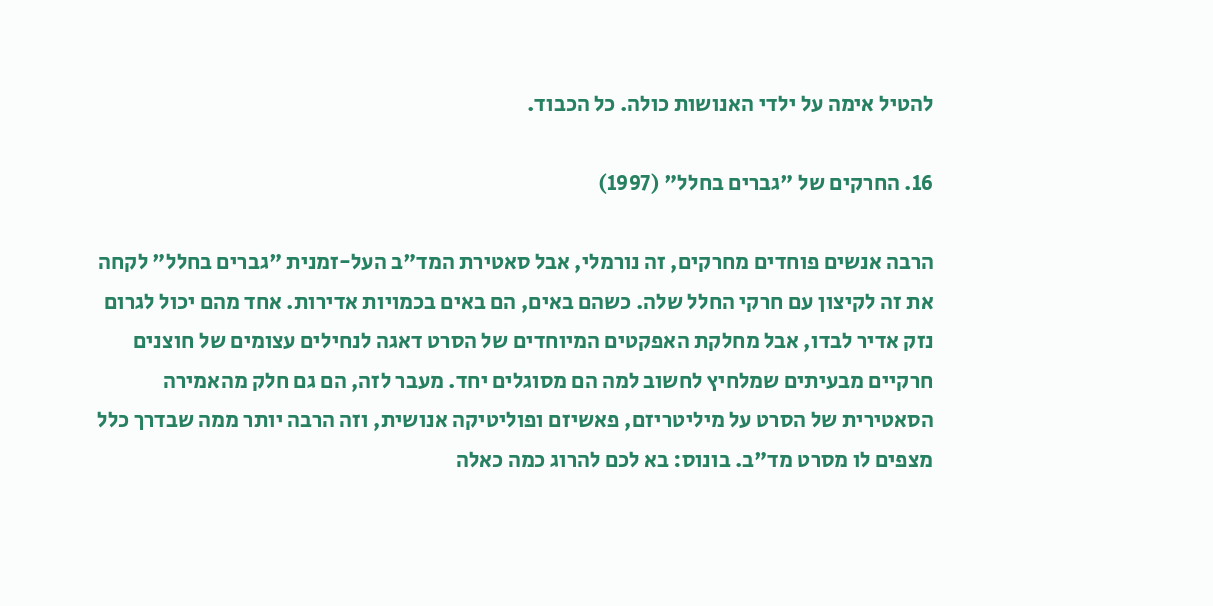להטיל אימה על ילדי האנושות כולה. כל הכבוד.

16. החרקים של "גברים בחלל" (1997)

הרבה אנשים פוחדים מחרקים, זה נורמלי, אבל סאטירת המד"ב העל-זמנית "גברים בחלל" לקחה את זה לקיצון עם חרקי החלל שלה. כשהם באים, הם באים בכמויות אדירות. אחד מהם יכול לגרום נזק אדיר לבדו, אבל מחלקת האפקטים המיוחדים של הסרט דאגה לנחילים עצומים של חוצנים חרקיים מבעיתים שמלחיץ לחשוב למה הם מסוגלים יחד. מעבר לזה, הם גם חלק מהאמירה הסאטירית של הסרט על מיליטריזם, פאשיזם ופוליטיקה אנושית, וזה הרבה יותר ממה שבדרך כלל מצפים לו מסרט מד"ב. בונוס: בא לכם להרוג כמה כאלה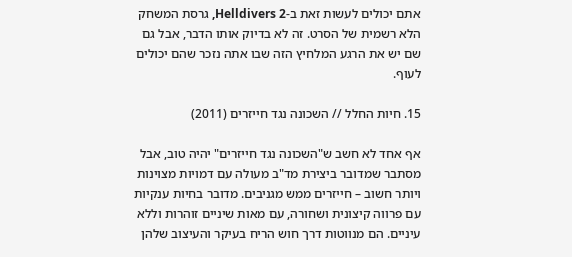אתם יכולים לעשות זאת ב-Helldivers 2, גרסת המשחק הלא רשמית של הסרט. זה לא בדיוק אותו הדבר, אבל גם שם יש את הרגע המלחיץ הזה שבו אתה נזכר שהם יכולים לעוף.

15. חיות החלל // השכונה נגד חייזרים (2011)

אף אחד לא חשב ש"השכונה נגד חייזרים" יהיה טוב, אבל מסתבר שמדובר ביצירת מד"ב מעולה עם דמויות מצוינות ויותר חשוב – חייזרים ממש מגניבים. מדובר בחיות ענקיות עם פרווה קיצונית ושחורה, עם מאות שיניים זוהרות וללא עיניים. הם מנווטות דרך חוש הריח בעיקר והעיצוב שלהן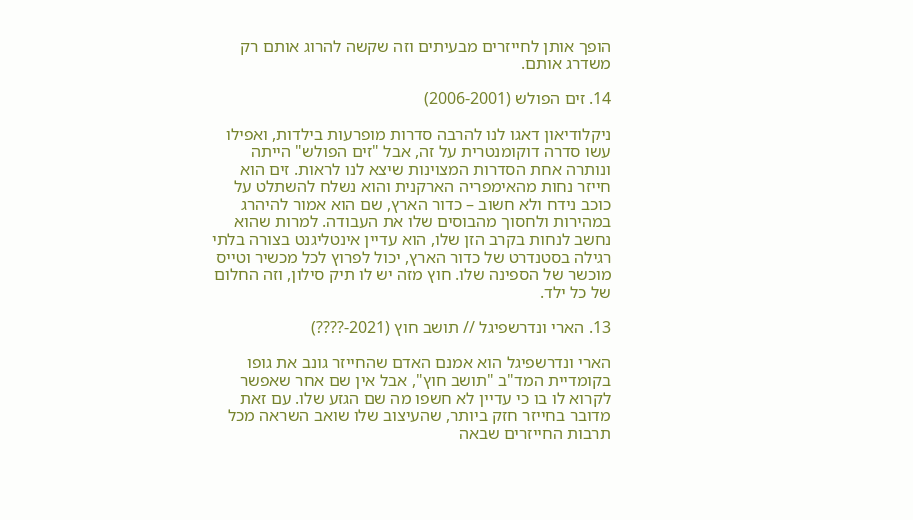הופך אותן לחייזרים מבעיתים וזה שקשה להרוג אותם רק משדרג אותם.

14. זים הפולש (2006-2001)

ניקלודיאון דאגו לנו להרבה סדרות מופרעות בילדות, ואפילו עשו סדרה דוקומנטרית על זה, אבל "זים הפולש" הייתה ונותרה אחת הסדרות המצוינות שיצא לנו לראות. זים הוא חייזר נחות מהאימפריה הארקנית והוא נשלח להשתלט על כוכב נידח ולא חשוב – כדור הארץ, שם הוא אמור להיהרג במהירות ולחסוך מהבוסים שלו את העבודה. למרות שהוא נחשב לנחות בקרב הזן שלו, הוא עדיין אינטליגנט בצורה בלתי רגילה בסטנדרט של כדור הארץ, יכול לפרוץ לכל מכשיר וטייס מוכשר של הספינה שלו. חוץ מזה יש לו תיק סילון, וזה החלום של כל ילד.

13. הארי ונדרשפיגל // תושב חוץ (2021-????)

הארי ונדרשפיגל הוא אמנם האדם שהחייזר גונב את גופו בקומדיית המד"ב "תושב חוץ", אבל אין שם אחר שאפשר לקרוא לו בו כי עדיין לא חשפו מה שם הגזע שלו. עם זאת מדובר בחייזר חזק ביותר, שהעיצוב שלו שואב השראה מכל תרבות החייזרים שבאה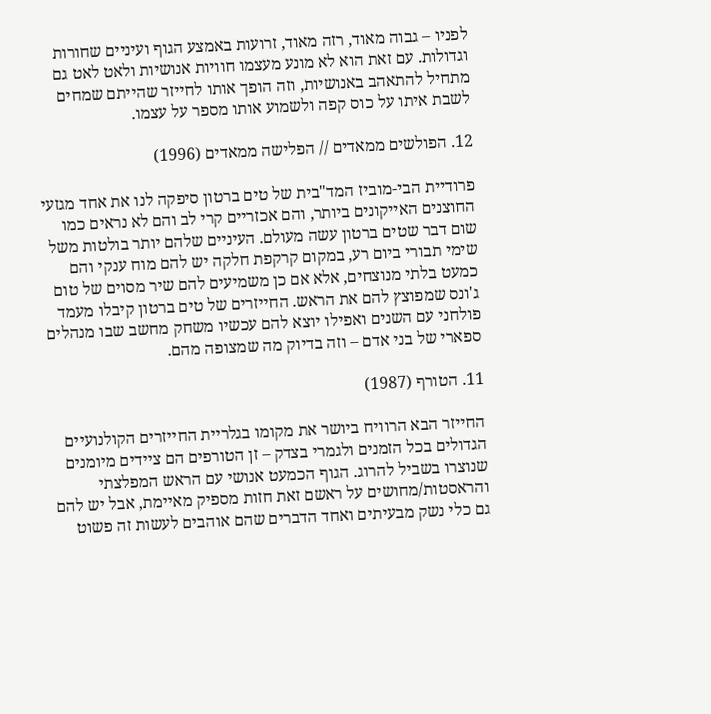לפניו – גבוה מאוד, רזה מאוד, זרועות באמצע הגוף ועיניים שחורות וגדולות. עם זאת הוא לא מונע מעצמו חוויות אנושיות ולאט לאט גם מתחיל להתאהב באנושיות, וזה הופך אותו לחייזר שהייתם שמחים לשבת איתו על כוס קפה ולשמוע אותו מספר על עצמו.

12. הפולשים ממאדים // הפלישה ממאדים (1996)

פרודיית הבי-מוביז המד"בית של טים ברטון סיפקה לנו את אחד מגזעי החוצנים האייקונים ביותר, והם אכזריים קרי לב והם לא נראים כמו שום דבר שטים ברטון עשה מעולם. העיניים שלהם יותר בולטות משל שימי תבורי ביום רע, במקום קרקפת חלקה יש להם מוח ענקי והם כמעט בלתי מנוצחים, אלא אם כן משמיעים להם שיר מסוים של טום ג'ונס שמפוצץ להם את הראש. החייזרים של טים ברטון קיבלו מעמד פולחני עם השנים ואפילו יוצא להם עכשיו משחק מחשב שבו מנהלים ספארי של בני אדם – וזה בדיוק מה שמצופה מהם.

11. הטורף (1987)

החייזר הבא הרוויח ביושר את מקומו בגלריית החייזרים הקולנועיים הגדולים בכל הזמנים ולגמרי בצדק – זן הטורפים הם ציידים מיומנים שנוצרו בשביל להרוג. הגוף הכמעט אנושי עם הראש המפלצתי והראסטות/מחושים על ראשם זאת חזות מספיק מאיימת, אבל יש להם גם כלי נשק מבעיתים ואחד הדברים שהם אוהבים לעשות זה פשוט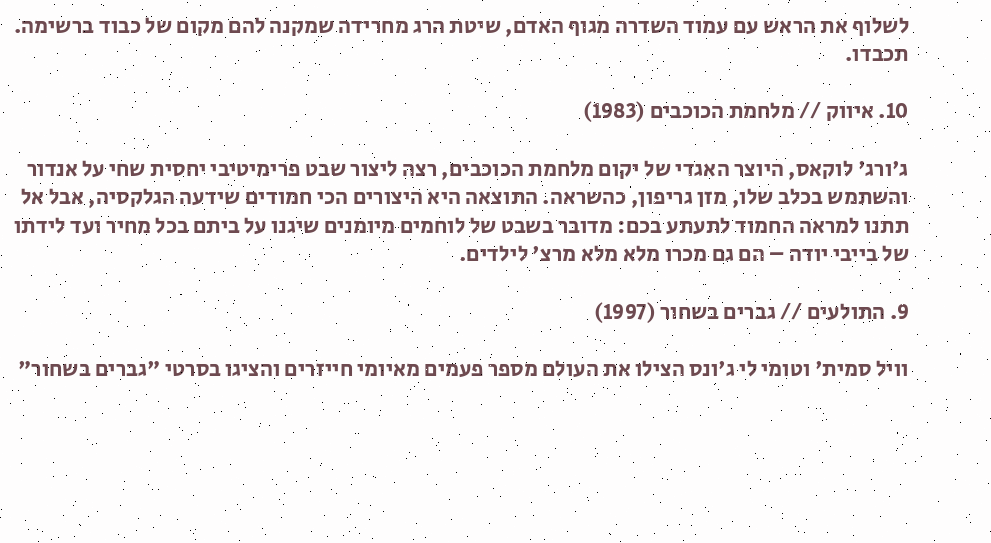לשלוף את הראש עם עמוד השדרה מגוף האדם, שיטת הרג מחרידה שמקנה להם מקום של כבוד ברשימה. תכבדו.

10. איווק // מלחמת הכוכבים (1983)

ג'ורג' לוקאס, היוצר האגדי של יקום מלחמת הכוכבים, רצה ליצור שבט פרימיטיבי יחסית שחי על אנדור והשתמש בכלב שלו, מזן גריפון, כהשראה. התוצאה היא היצורים הכי חמודים שידעה הגלקסיה, אבל אל תתנו למראה החמוד לתעתע בכם: מדובר בשבט של לוחמים מיומנים שיגנו על ביתם בכל מחיר ועד לידתו של בייבי יודה – הם גם מכרו מלא מלא מרצ' לילדים.

9. התולעים // גברים בשחור (1997)

וויל סמית' וטומי לי ג'ונס הצילו את העולם מספר פעמים מאיומי חייזרים והציגו בסרטי "גברים בשחור"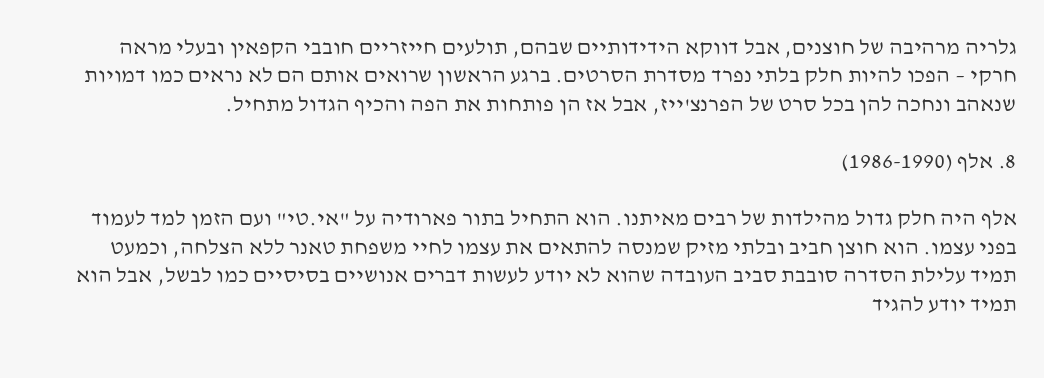גלריה מרהיבה של חוצנים, אבל דווקא הידידותיים שבהם, תולעים חייזריים חובבי הקפאין ובעלי מראה חרקי – הפכו להיות חלק בלתי נפרד מסדרת הסרטים. ברגע הראשון שרואים אותם הם לא נראים כמו דמויות שנאהב ונחכה להן בכל סרט של הפרנצ'ייז, אבל אז הן פותחות את הפה והכיף הגדול מתחיל.

8. אלף (1986-1990)

אלף היה חלק גדול מהילדות של רבים מאיתנו. הוא התחיל בתור פארודיה על "אי.טי" ועם הזמן למד לעמוד בפני עצמו. הוא חוצן חביב ובלתי מזיק שמנסה להתאים את עצמו לחיי משפחת טאנר ללא הצלחה, וכמעט תמיד עלילת הסדרה סובבת סביב העובדה שהוא לא יודע לעשות דברים אנושיים בסיסיים כמו לבשל, אבל הוא תמיד יודע להגיד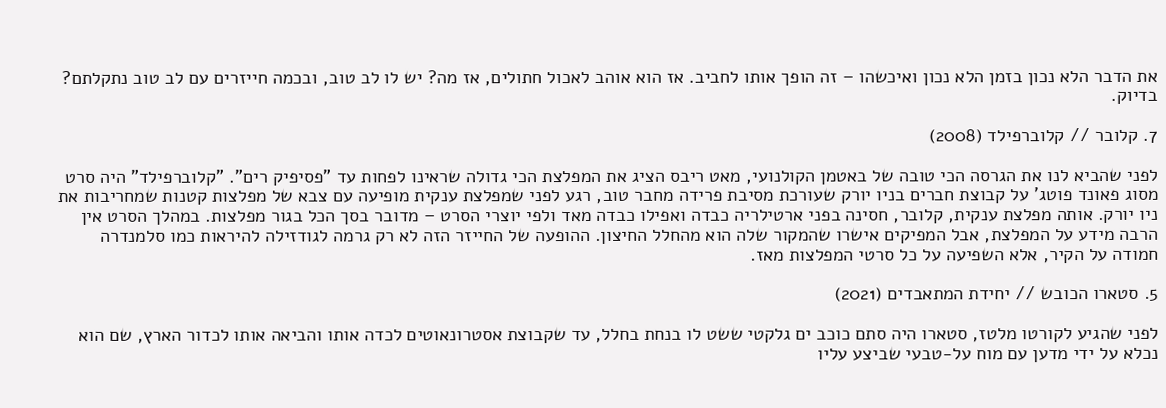את הדבר הלא נכון בזמן הלא נכון ואיכשהו – זה הופך אותו לחביב. אז הוא אוהב לאכול חתולים, אז מה? יש לו לב טוב, ובכמה חייזרים עם לב טוב נתקלתם? בדיוק.

7. קלובר // קלוברפילד (2008)

לפני שהביא לנו את הגרסה הכי טובה של באטמן הקולנועי, מאט ריבס הציג את המפלצת הכי גדולה שראינו לפחות עד "פסיפיק רים". "קלוברפילד" היה סרט מסוג פאונד פוטג' על קבוצת חברים בניו יורק שעורכת מסיבת פרידה מחבר טוב, רגע לפני שמפלצת ענקית מופיעה עם צבא של מפלצות קטנות שמחריבות את ניו יורק. אותה מפלצת ענקית, קלובר, חסינה בפני ארטילריה כבדה ואפילו כבדה מאד ולפי יוצרי הסרט – מדובר בסך הכל בגור מפלצות. במהלך הסרט אין הרבה מידע על המפלצת, אבל המפיקים אישרו שהמקור שלה הוא מהחלל החיצון. ההופעה של החייזר הזה לא רק גרמה לגודזילה להיראות כמו סלמנדרה חמודה על הקיר, אלא השפיעה על כל סרטי המפלצות מאז.

5. סטארו הכובש // יחידת המתאבדים (2021)

לפני שהגיע לקורטו מלטז, סטארו היה סתם כוכב ים גלקטי ששט לו בנחת בחלל, עד שקבוצת אסטרונאוטים לכדה אותו והביאה אותו לכדור הארץ, שם הוא נכלא על ידי מדען עם מוח על-טבעי שביצע עליו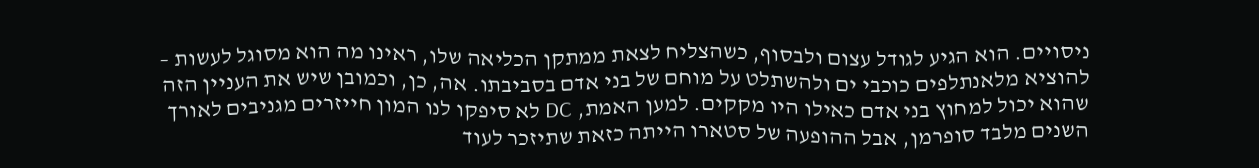ניסויים. הוא הגיע לגודל עצום ולבסוף, כשהצליח לצאת ממתקן הכליאה שלו, ראינו מה הוא מסוגל לעשות – להוציא מלאנתלפים כוכבי ים ולהשתלט על מוחם של בני אדם בסביבתו. אה, כן, וכמובן שיש את העניין הזה שהוא יכול למחוץ בני אדם כאילו היו מקקים. למען האמת, DC לא סיפקו לנו המון חייזרים מגניבים לאורך השנים מלבד סופרמן, אבל ההופעה של סטארו הייתה כזאת שתיזכר לעוד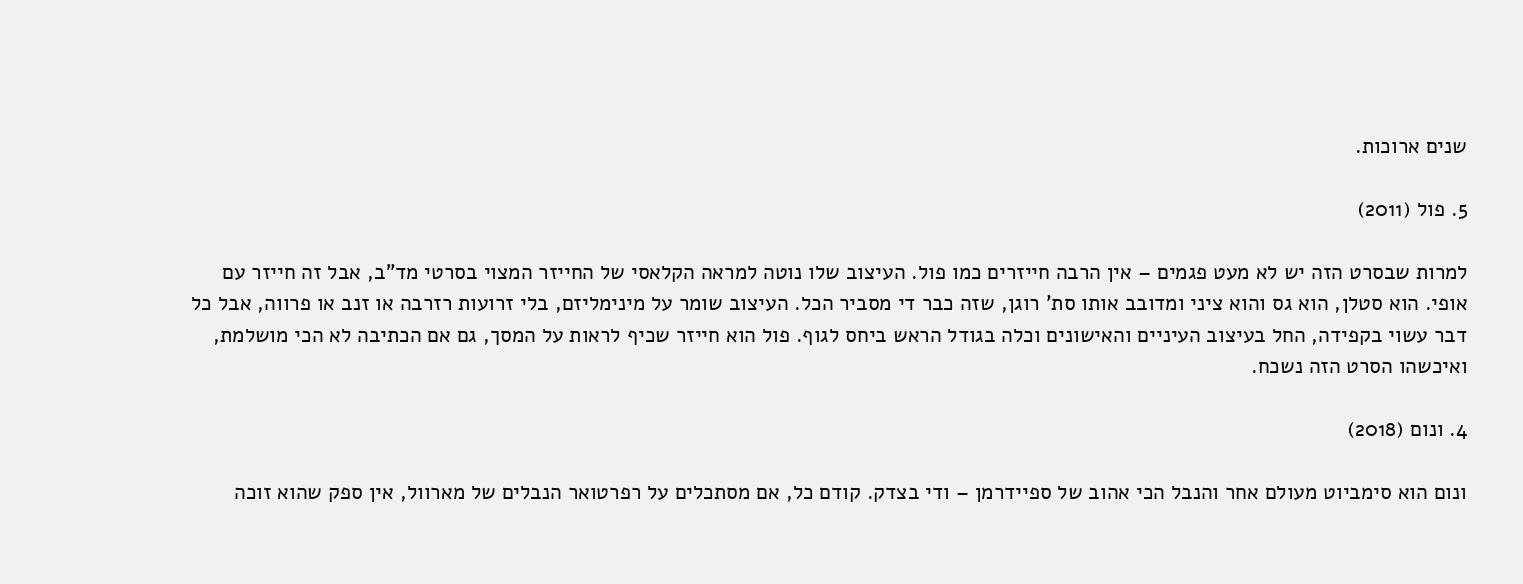שנים ארוכות.

5. פול (2011)

למרות שבסרט הזה יש לא מעט פגמים – אין הרבה חייזרים כמו פול. העיצוב שלו נוטה למראה הקלאסי של החייזר המצוי בסרטי מד"ב, אבל זה חייזר עם אופי. הוא סטלן, הוא גס והוא ציני ומדובב אותו סת' רוגן, שזה כבר די מסביר הכל. העיצוב שומר על מינימליזם, בלי זרועות רזרבה או זנב או פרווה, אבל כל דבר עשוי בקפידה, החל בעיצוב העיניים והאישונים וכלה בגודל הראש ביחס לגוף. פול הוא חייזר שכיף לראות על המסך, גם אם הכתיבה לא הכי מושלמת, ואיכשהו הסרט הזה נשכח.

4. ונום (2018)

ונום הוא סימביוט מעולם אחר והנבל הכי אהוב של ספיידרמן – ודי בצדק. קודם כל, אם מסתכלים על רפרטואר הנבלים של מארוול, אין ספק שהוא זוכה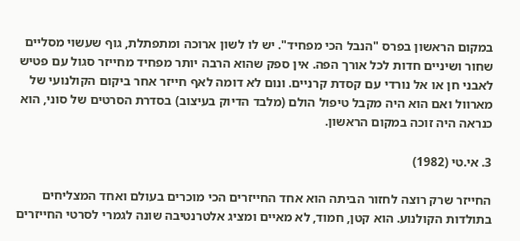במקום הראשון בפרס "הנבל הכי מפחיד". יש לו לשון ארוכה ומתפתלת, גוף שעשוי מסליים שחור ושיניים חדות לכל אורך הפה. אין ספק שהוא הרבה יותר מפחיד מחייזר סגול עם פטיש לאבני חן או אל נורדי עם קסדת קרניים. ונום לא דומה לאף חייזר אחר ביקום הקולנועי של מארוול ואם הוא היה מקבל טיפול הולם (מלבד הדיוק בעיצוב) בסדרת הסרטים של סוני, הוא כנראה היה זוכה במקום הראשון.

3. אי.טי (1982)

החייזר שרק רוצה לחזור הביתה הוא אחד החייזרים הכי מוכרים בעולם ואחד המצליחים בתולדות הקולנוע. הוא קטן, חמוד, לא מאיים ומציג אלטרנטיבה שונה לגמרי לסרטי החייזרים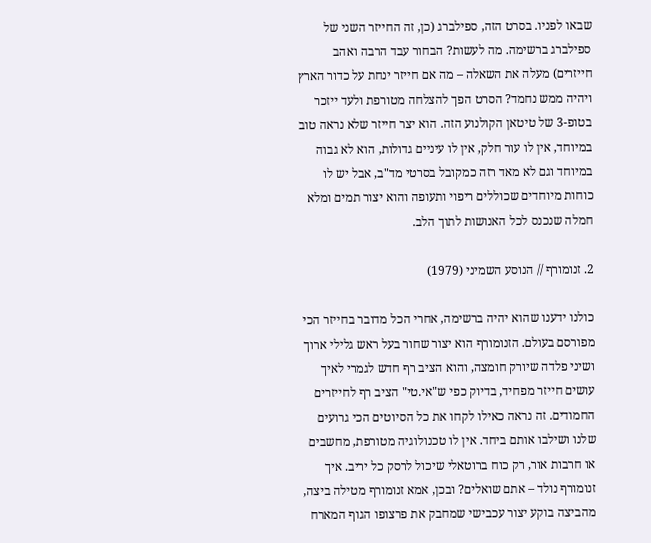שבאו לפניו. בסרט הזה, ספילברג (כן, זה החייזר השני של ספילברג ברשימה. מה לעשות? הבחור עבד הרבה ואהב חייזרים) מעלה את השאלה – מה אם חייזר ינחת על כדור הארץ ויהיה ממש נחמד? הסרט הפך להצלחה מטורפת ולעד ייזכר בטופ-3 של טיטאן הקולנוע הזה. הוא יצר חייזר שלא נראה טוב במיוחד, אין לו עור חלק, אין לו עיניים גדולות, הוא לא גבוה במיוחד וגם לא מאד רזה כמקובל בסרטי מד"ב, אבל יש לו כוחות מיוחדים שכוללים ריפוי ותעופה והוא יצור תמים ומלא חמלה שנכנס לכל האנושות לתוך הלב.

2. זנומורף // הנוסע השמיני (1979)

כולנו ידענו שהוא יהיה ברשימה, אחרי הכל מדובר בחייזר הכי מפורסם בעולם. הזנומורף הוא יצור שחור בעל ראש גלילי ארוך ושיני פלדה שיורק חומצה, והוא הציב רף חדש לגמרי לאיך עושים חייזר מפחיד, בדיוק כפי ש"אי.טי" הציב רף לחייזרים החמודים. זה נראה כאילו לקחו את כל הסיוטים הכי גרועים שלנו ושילבו אותם ביחד. אין לו טכנולוגיה מטורפת, מחשבים או חרבות אור, רק כוח ברוטאלי שיכול לרסק כל יריב. איך זנומורף נולד – אתם שואלים? ובכן, אמא זנומורף מטילה ביצה, מהביצה בוקע יצור עכבישי שמחבק את פרצופו הגוף המארח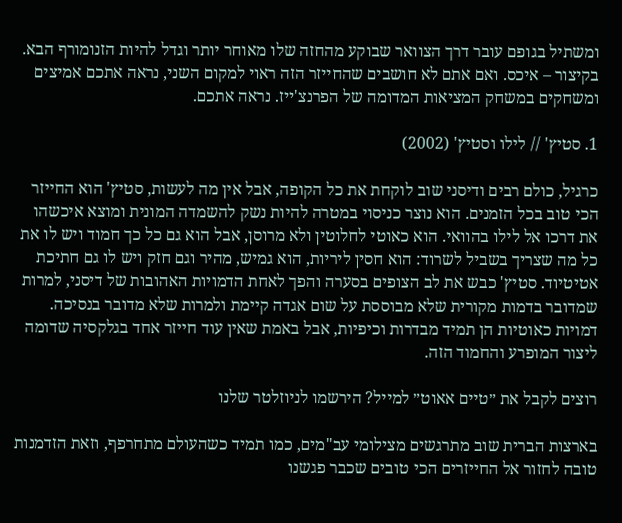ומשתיל בגופם עובר דרך הצוואר שבוקע מהחזה שלו מאוחר יותר וגדל להיות הזנומורף הבא. בקיצור – איכס. ואם אתם לא חושבים שהחייזר הזה ראוי למקום השני, נראה אתכם אמיצים ומשחקים במשחק המציאות המדומה של הפרנצ'ייז. נראה אתכם.

1. סטיץ' // לילו וסטיץ' (2002)

כרגיל, כולם רבים ודיסני שוב לוקחת את כל הקופה, אבל אין מה לעשות, סטיץ' הוא החייזר הכי טוב בכל הזמנים. הוא נוצר כניסוי במטרה להיות נשק להשמדה המונית ומוצא איכשהו את דרכו אל לילו בהוואי. הוא כאוטי לחלוטין ולא מרוסן, אבל הוא גם כל כך חמוד ויש לו את כל מה שצריך בשביל לשרוד: הוא חסין ליריות, הוא גמיש, מהיר וגם חזק ויש לו גם חתיכת אטיטיוד. סטיץ' כבש את לב הצופים בסערה והפך לאחת הדמויות האהובות של דיסני, למרות שמדובר בדמות מקורית שלא מבוססת על שום אגדה קיימת ולמרות שלא מדובר בנסיכה. דמויות כאוטיות הן תמיד מבדרות וכיפיות, אבל באמת שאין עוד חייזר אחד בגלקסיה שדומה ליצור המופרע והחמוד הזה.

רוצים לקבל את ״טיים אאוט״ למייל? הירשמו לניוזלטר שלנו

בארצות הברית שוב מתרגשים מצילומי עב"מים, כמו תמיד כשהעולם מתחרפף, וזאת הזדמנות טובה לחזור אל החייזרים הכי טובים שכבר פגשנו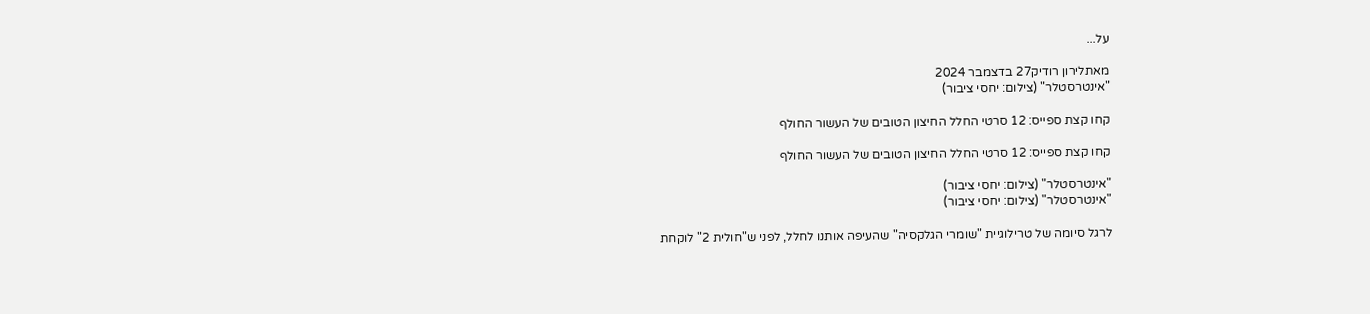על...

מאתלירון רודיק27 בדצמבר 2024
"אינטרסטלר" (צילום: יחסי ציבור)

קחו קצת ספייס: 12 סרטי החלל החיצון הטובים של העשור החולף

קחו קצת ספייס: 12 סרטי החלל החיצון הטובים של העשור החולף

"אינטרסטלר" (צילום: יחסי ציבור)
"אינטרסטלר" (צילום: יחסי ציבור)

לרגל סיומה של טרילוגיית "שומרי הגלקסיה" שהעיפה אותנו לחלל, לפני ש"חולית 2" לוקחת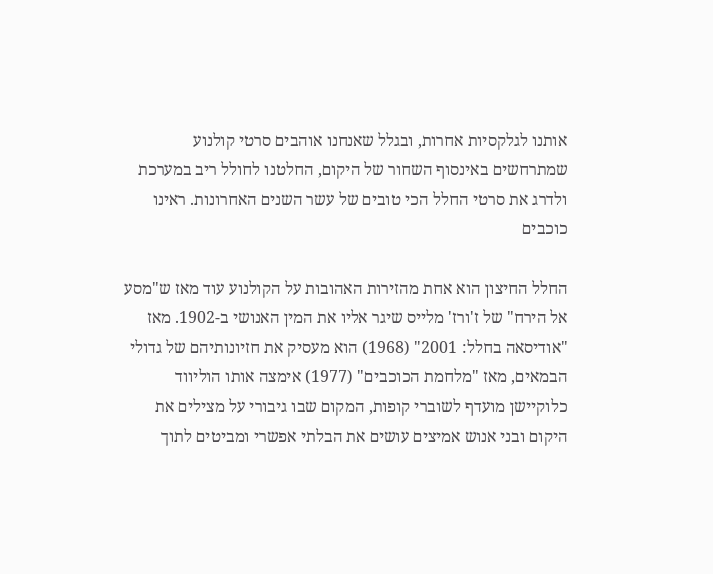אותנו לגלקסיות אחרות, ובגלל שאנחנו אוהבים סרטי קולנוע שמתרחשים באינסוף השחור של היקום, החלטנו לחולל ריב במערכת ולדרג את סרטי החלל הכי טובים של עשר השנים האחרונות. ראינו כוכבים

החלל החיצון הוא אחת מהזירות האהובות על הקולנוע עוד מאז ש"מסע אל הירח" של ז'ורז' מלייס שיגר אליו את המין האנושי ב-1902. מאז "אודיסאה בחלל: 2001" (1968) הוא מעסיק את חזיונותיהם של גדולי הבמאים, מאז "מלחמת הכוכבים" (1977) אימצה אותו הוליווד כלוקיישן מועדף לשוברי קופות, המקום שבו גיבורי על מצילים את היקום ובני אנוש אמיצים עושים את הבלתי אפשרי ומביטים לתוך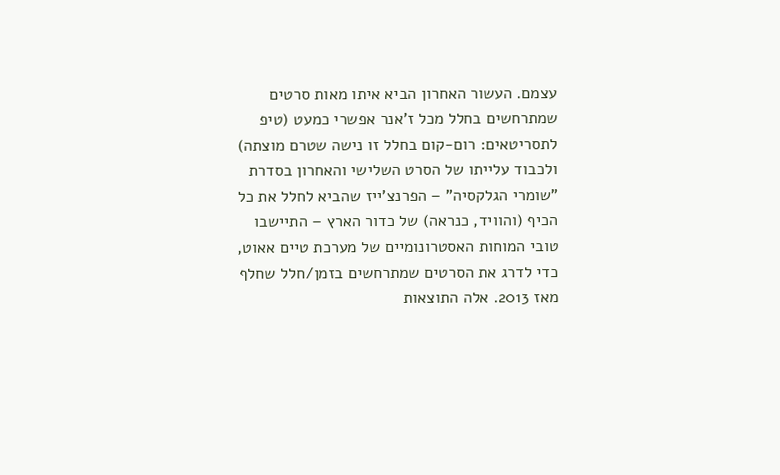עצמם. העשור האחרון הביא איתו מאות סרטים שמתרחשים בחלל מכל ז'אנר אפשרי כמעט (טיפ לתסריטאים: רום-קום בחלל זו נישה שטרם מוצתה) ולכבוד עלייתו של הסרט השלישי והאחרון בסדרת "שומרי הגלקסיה" – הפרנצ'ייז שהביא לחלל את כל הכיף (והוויד, כנראה) של כדור הארץ – התיישבו טובי המוחות האסטרונומיים של מערכת טיים אאוט, כדי לדרג את הסרטים שמתרחשים בזמן/חלל שחלף מאז 2013. אלה התוצאות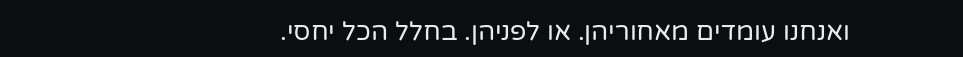ואנחנו עומדים מאחוריהן. או לפניהן. בחלל הכל יחסי.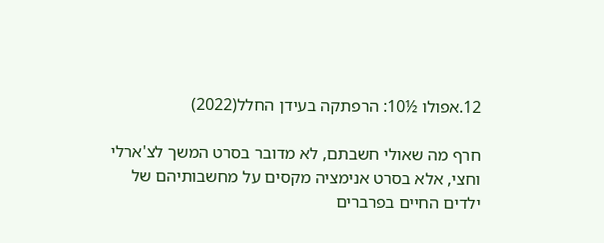12.אפולו ½10: הרפתקה בעידן החלל(2022)

חרף מה שאולי חשבתם, לא מדובר בסרט המשך לצ'ארלי וחצי, אלא בסרט אנימציה מקסים על מחשבותיהם של ילדים החיים בפרברים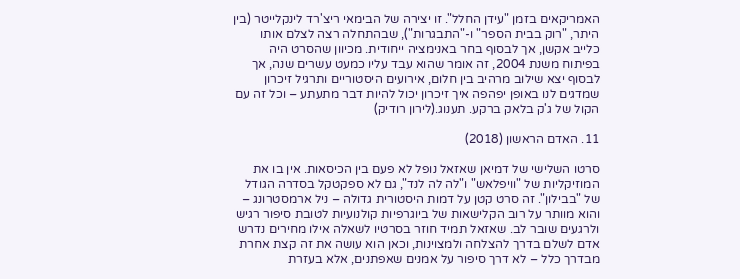האמריקאים בזמן "עידן החלל". זו יצירה של הבימאי ריצ'רד לינקלייטר (בין היתר, "רוק בבית הספר" ו-"התבגרות"), שבהתחלה רצה לצלם אותו כלייב אקשן, אך לבסוף בחר באנימציה ייחודית. מכיוון שהסרט היה בפיתוח משנת 2004, זה אומר שהוא עבד עליו כמעט עשרים שנה, אך לבסוף יצא שילוב מרהיב בין חלום, אירועים היסטוריים ותרגיל זיכרון שמדגים לנו באופן יפהפה איך זיכרון יכול להיות דבר מתעתע – וכל זה עם הקול של ג'ק בלאק ברקע. תענוג.(לירון רודיק)

11. האדם הראשון (2018)

סרטו השלישי של דמיאן שאזאל נופל לא פעם בין הכיסאות. אין בו את המוזיקליות של "וויפלאש" ו"לה לה לנד", גם לא ספקטקל בסדרה הגודל של "בבילון". זה סרט קטן על דמות היסטורית גדולה – ניל ארמסטרונג – והוא מוותר על רוב הקלישאות של ביוגרפיות קולנועיות לטובת סיפור רגיש ולרגעים שובר לב. שאזאל תמיד חוזר בסרטיו לשאלה אילו מחירים נדרש אדם לשלם בדרך להצלחה ולמצוינות, וכאן הוא עושה את זה קצת אחרת מבדרך כלל – לא דרך סיפור על אמנים שאפתנים, אלא בעזרת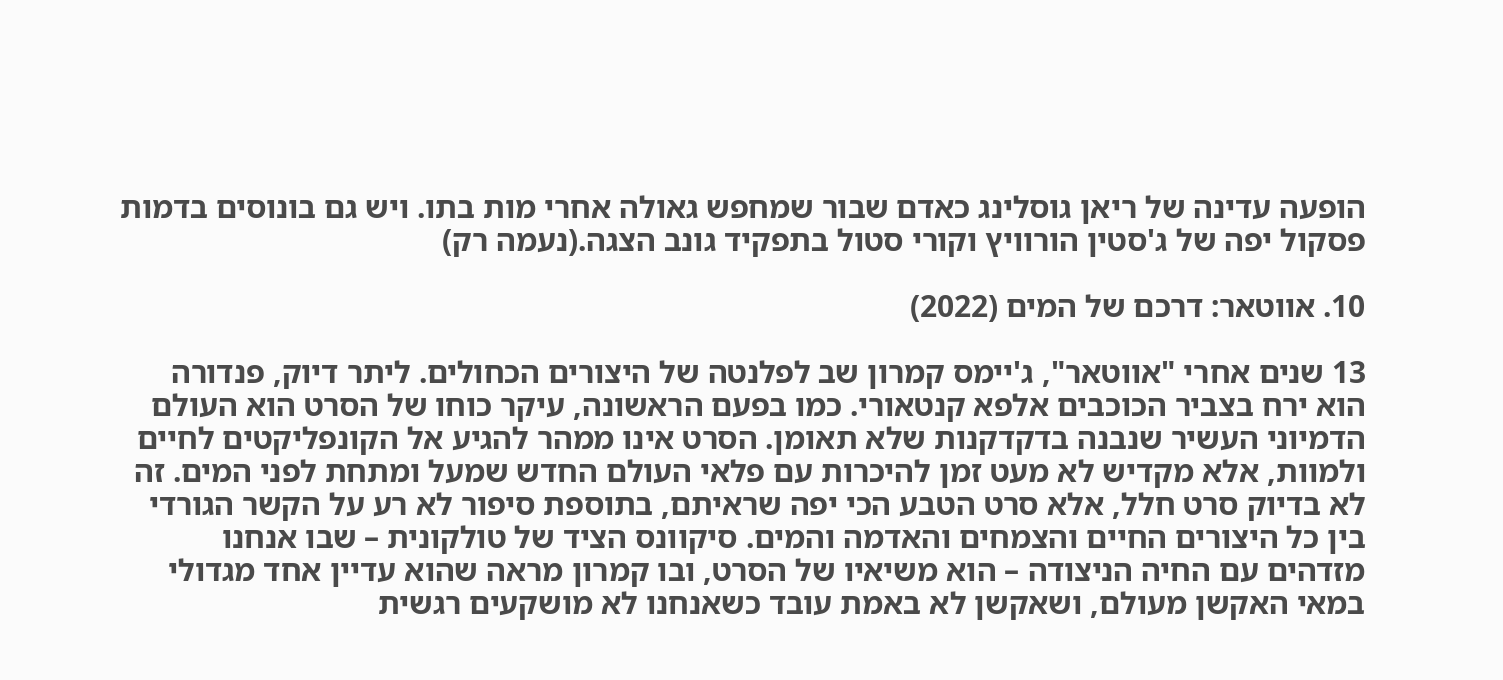הופעה עדינה של ריאן גוסלינג כאדם שבור שמחפש גאולה אחרי מות בתו. ויש גם בונוסים בדמות פסקול יפה של ג'סטין הורוויץ וקורי סטול בתפקיד גונב הצגה.(נעמה רק)

10. אווטאר: דרכם של המים (2022)

13 שנים אחרי "אווטאר", ג'יימס קמרון שב לפלנטה של היצורים הכחולים. ליתר דיוק, פנדורה הוא ירח בצביר הכוכבים אלפא קנטאורי. כמו בפעם הראשונה, עיקר כוחו של הסרט הוא העולם הדמיוני העשיר שנבנה בדקדקנות שלא תאומן. הסרט אינו ממהר להגיע אל הקונפליקטים לחיים ולמוות, אלא מקדיש לא מעט זמן להיכרות עם פלאי העולם החדש שמעל ומתחת לפני המים. זה לא בדיוק סרט חלל, אלא סרט הטבע הכי יפה שראיתם, בתוספת סיפור לא רע על הקשר הגורדי בין כל היצורים החיים והצמחים והאדמה והמים. סיקוונס הציד של טולקונית – שבו אנחנו מזדהים עם החיה הניצודה – הוא משיאיו של הסרט, ובו קמרון מראה שהוא עדיין אחד מגדולי במאי האקשן מעולם, ושאקשן לא באמת עובד כשאנחנו לא מושקעים רגשית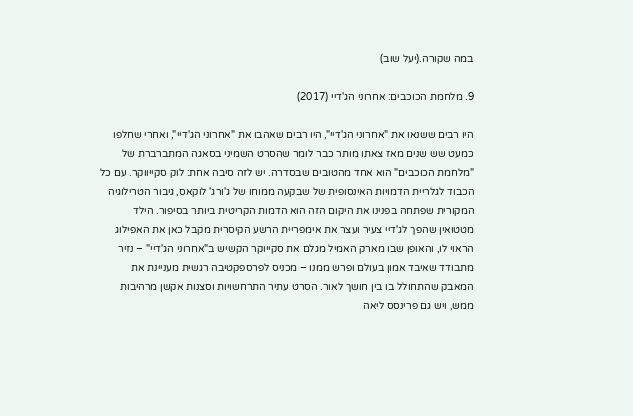במה שקורה.(יעל שוב)

9. מלחמת הכוכבים: אחרוני הג'דיי (2017)

היו רבים ששנאו את "אחרוני הג'דיי", היו רבים שאהבו את "אחרוני הג'דיי", ואחרי שחלפו כמעט שש שנים מאז צאתו מותר כבר לומר שהסרט השמיני בסאגה המתברברת של "מלחמת הכוכבים" הוא אחד מהטובים שבסדרה. יש לזה סיבה אחת: לוק סקייווקר. עם כל הכבוד לגלריית הדמויות האינסופית של שבקעה ממוחו של ג'ורג' לוקאס, גיבור הטרילוגיה המקורית שפתחה בפנינו את היקום הזה הוא הדמות הקריטית ביותר בסיפור. הילד מטטואין שהפך לג'דיי צעיר ועצר את אימפריית הרשע הקיסרית מקבל כאן את האפילוג הראוי לו, והאופן שבו מארק האמיל מגלם את סקייוקר הקשיש ב"אחרוני הג'דיי" – נזיר מתבודד שאיבד אמון בעולם ופרש ממנו – מכניס לפרספקטיבה רגשית מעניינת את המאבק שהתחולל בו בין חושך לאור. הסרט עתיר התרחשויות וסצנות אקשן מרהיבות ממש, ויש גם פרינסס ליאה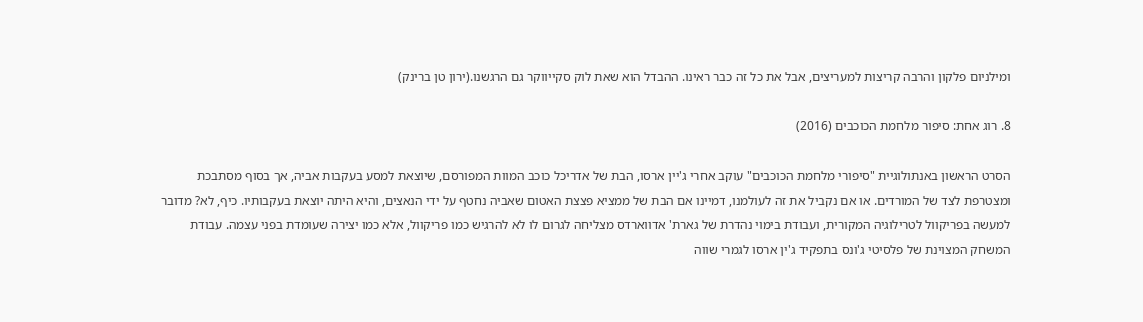ומילניום פלקון והרבה קריצות למעריצים, אבל את כל זה כבר ראינו. ההבדל הוא שאת לוק סקייווקר גם הרגשנו.(ירון טן ברינק)

8. רוג אחת: סיפור מלחמת הכוכבים (2016)

הסרט הראשון באנתולוגיית "סיפורי מלחמת הכוכבים" עוקב אחרי ג'יין ארסו, הבת של אדריכל כוכב המוות המפורסם, שיוצאת למסע בעקבות אביה, אך בסוף מסתבכת ומצטרפת לצד של המורדים. או אם נקביל את זה לעולמנו, דמיינו אם הבת של ממציא פצצת האטום שאביה נחטף על ידי הנאצים, והיא היתה יוצאת בעקבותיו. כיף, לא? מדובר למעשה בפריקוול לטרילוגיה המקורית, ועבודת בימוי נהדרת של גארת' אדווארדס מצליחה לגרום לו לא להרגיש כמו פריקוול, אלא כמו יצירה שעומדת בפני עצמה. עבודת המשחק המצוינת של פלסיטי ג'ונס בתפקיד ג'ין ארסו לגמרי שווה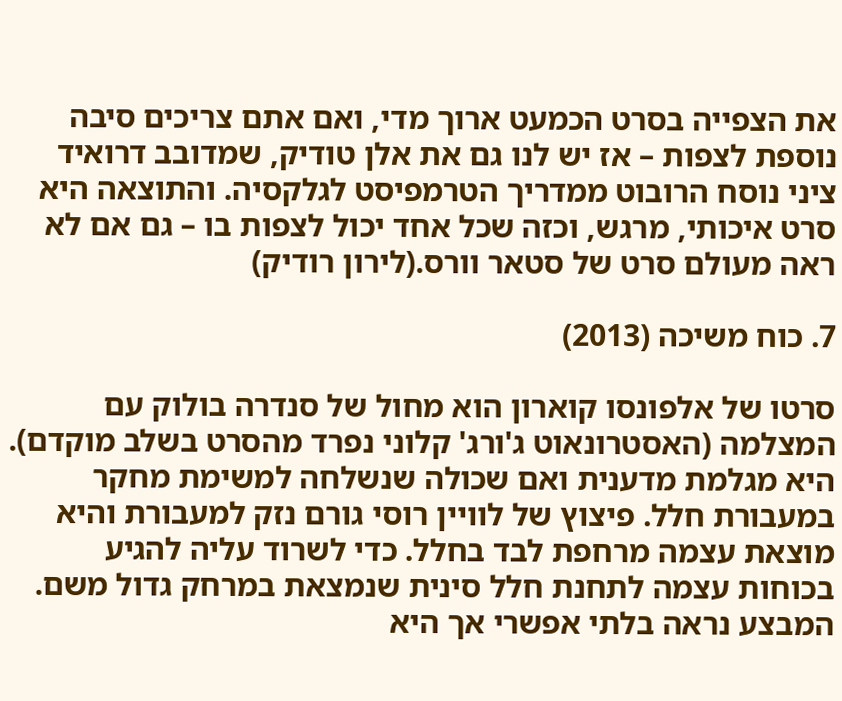את הצפייה בסרט הכמעט ארוך מדי, ואם אתם צריכים סיבה נוספת לצפות – אז יש לנו גם את אלן טודיק, שמדובב דרואיד ציני נוסח הרובוט ממדריך הטרמפיסט לגלקסיה. והתוצאה היא סרט איכותי, מרגש, וכזה שכל אחד יכול לצפות בו – גם אם לא ראה מעולם סרט של סטאר וורס.(לירון רודיק)

7. כוח משיכה (2013)

סרטו של אלפונסו קוארון הוא מחול של סנדרה בולוק עם המצלמה (האסטרונאוט ג'ורג' קלוני נפרד מהסרט בשלב מוקדם). היא מגלמת מדענית ואם שכולה שנשלחה למשימת מחקר במעבורת חלל. פיצוץ של לוויין רוסי גורם נזק למעבורת והיא מוצאת עצמה מרחפת לבד בחלל. כדי לשרוד עליה להגיע בכוחות עצמה לתחנת חלל סינית שנמצאת במרחק גדול משם. המבצע נראה בלתי אפשרי אך היא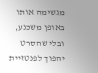מגשימה אותו באופן משכנע, ובלי שהסרט יהפוך לפנטזיית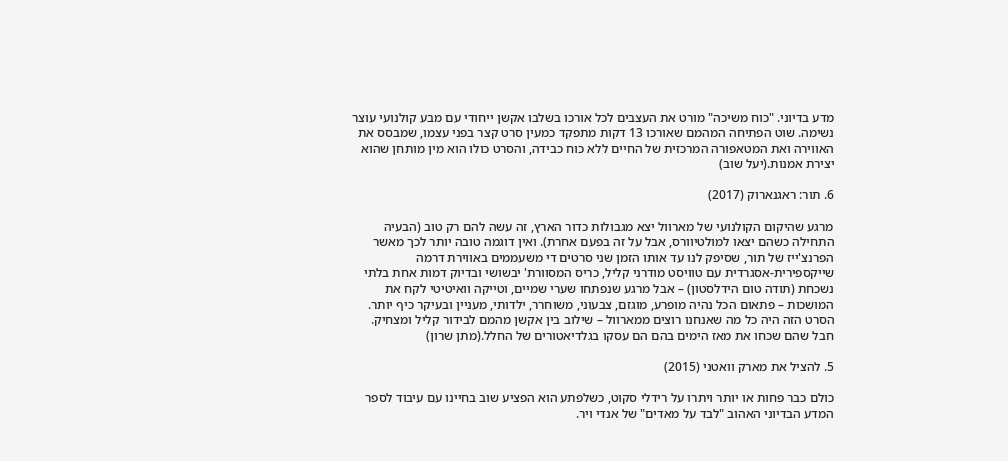מדע בדיוני. "כוח משיכה" מורט את העצבים לכל אורכו בשלבו אקשן ייחודי עם מבע קולנועי עוצר נשימה. שוט הפתיחה המהמם שאורכו 13 דקות מתפקד כמעין סרט קצר בפני עצמו, שמבסס את האווירה ואת המטאפורה המרכזית של החיים ללא כוח כבידה, והסרט כולו הוא מין מותחן שהוא יצירת אמנות.(יעל שוב)

6. תור: ראגנארוק (2017)

מרגע שהיקום הקולנועי של מארוול יצא מגבולות כדור הארץ, זה עשה להם רק טוב (הבעיה התחילה כשהם יצאו למולטיוורס, אבל על זה בפעם אחרת). ואין דוגמה טובה יותר לכך מאשר הפרנצ'ייז של תור, שסיפק לנו עד אותו הזמן שני סרטים די משעממים באווירת דרמה שייקספירית-אסגרדית עם טוויסט מודרני קליל, כריס המסוורת' יבשושי ובדיוק דמות אחת בלתי נשכחת (תודה טום הידלסטון) – אבל מרגע שנפתחו שערי שמיים, וטייקה וואיטיטי לקח את המושכות – פתאום הכל נהיה מופרע, מוגזם, צבעוני, משוחרר, ילדותי, מעניין ובעיקר כיף יותר. הסרט הזה היה כל מה שאנחנו רוצים ממארוול – שילוב בין אקשן מהמם לבידור קליל ומצחיק. חבל שהם שכחו את מאז הימים בהם הם עסקו בגלדיאטורים של החלל.(מתן שרון)

5. להציל את מארק וואטני (2015)

כולם כבר פחות או יותר ויתרו על רידלי סקוט, כשלפתע הוא הפציע שוב בחיינו עם עיבוד לספר המדע הבדיוני האהוב "לבד על מאדים" של אנדי ויר.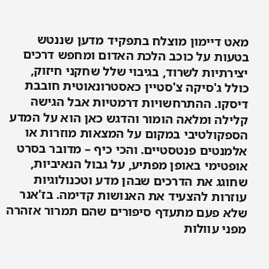מאט דיימון מוצלח בתפקיד מדען שננטש בטעות על כוכב הלכת האדום ומחפש דרכים יצירתיות לשרוד, בגיבוי שלל שחקני חיזוק, כולל ג'סיקה צ'סטיין כאסטרונאוטית חובבת דיסקו. ההתרחשויות דרמטיות אבל הגישה קלילה ומלאה הומור והדגש כאן הוא על המדע הספקולטיבי במקום על המצאות מוזרות או אלמנטים פנטסטיים. והכי כיף – מדובר בסרט אופטימי באופן מפתיע, על גבול הנאיביות, שחוגג את הדרכים שבהן מדע וטכנולוגיות עוזרות להצעיד את האנושות קדימה. בז'אנר שלא פעם מתעדף סיפורים שהם תמרור אזהרה מפני עוולות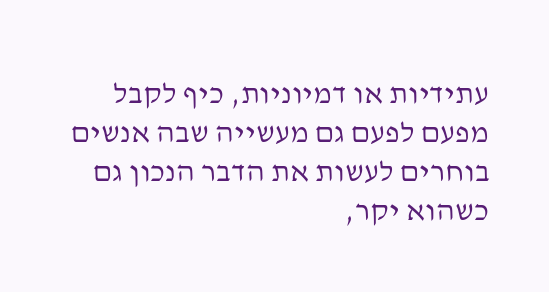עתידיות או דמיוניות, כיף לקבל מפעם לפעם גם מעשייה שבה אנשים בוחרים לעשות את הדבר הנכון גם כשהוא יקר,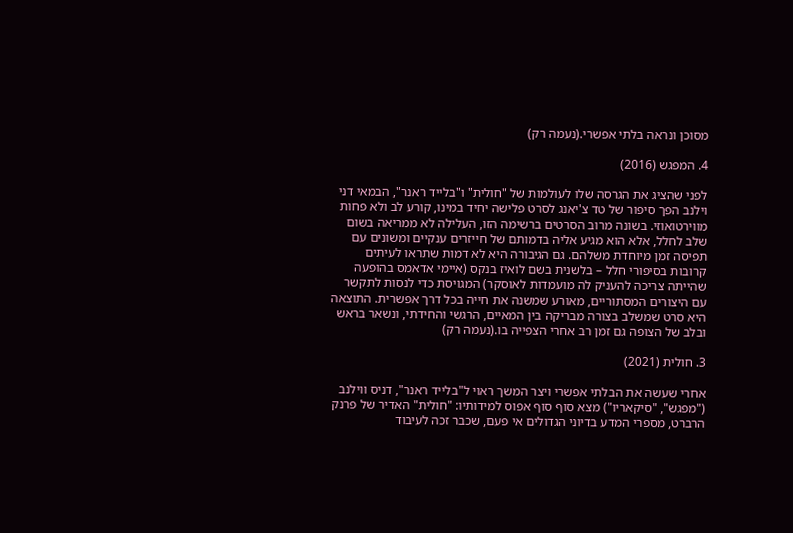מסוכן ונראה בלתי אפשרי.(נעמה רק)

4. המפגש (2016)

לפני שהציג את הגרסה שלו לעולמות של "חולית" ו"בלייד ראנר", הבמאי דני וילנב הפך סיפור של טד צ'יאנג לסרט פלישה יחיד במינו, קורע לב ולא פחות מווירטואוזי. בשונה מרוב הסרטים ברשימה הזו, העלילה לא ממריאה בשום שלב לחלל, אלא הוא מגיע אליה בדמותם של חייזרים ענקיים ומשונים עם תפיסה זמן מיוחדת משלהם. גם הגיבורה היא לא דמות שתראו לעיתים קרובות בסיפורי חלל – בלשנית בשם לואיז בנקס (איימי אדאמס בהופעה שהייתה צריכה להעניק לה מועמדות לאוסקר) המגויסת כדי לנסות לתקשר עם היצורים המסתוריים, מאורע שמשנה את חייה בכל דרך אפשרית. התוצאה היא סרט שמשלב בצורה מבריקה בין המאיים, הרגשי והחידתי, ונשאר בראש ובלב של הצופה גם זמן רב אחרי הצפייה בו.(נעמה רק)

3. חולית (2021)

אחרי שעשה את הבלתי אפשרי ויצר המשך ראוי ל"בלייד ראנר", דניס ווילנב ("מפגש", "סיקאריו") מצא סוף סוף אפוס למידותיו: "חולית" האדיר של פרנק הרברט, מספרי המדע בדיוני הגדולים אי פעם, שכבר זכה לעיבוד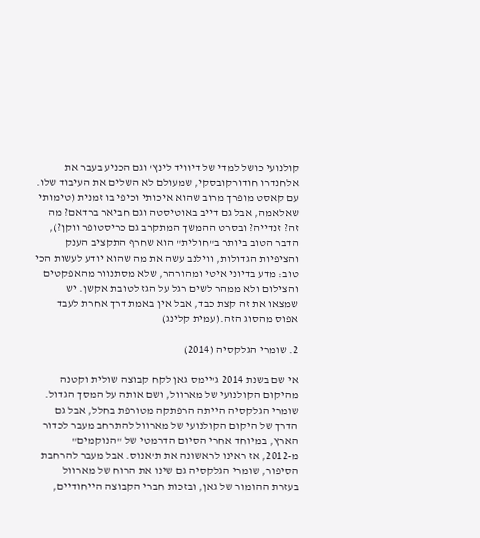קולנועי כושל למדי של דיוויד לינץ' וגם הכניע בעבר את אלחנדרו חודורקובסקי, שמעולם לא השלים את העיבוד שלו. עם קאסט מופרך מרוב שהוא איכותי וכיפי בו זמנית (טימותי שאלאמה, אבל גם דייב באוטיסטה וגם חביאר ברדאם? מה זה? זנדייה? ובסרט ההמשך המתקרב גם כריסטופר ווקן?), הדבר הטוב ביותר ב"חולית" הוא שחרף התקציב הענק והציפיות הגדולות, ווילנב עשה את מה שהוא יודע לעשות הכי טוב: מדע בדיוני איטי ומהורהר, שלא מסתנוור מהאפקטים והצילום ולא ממהר לשים רגל על הגז לטובת אקשן. יש שמצאו את זה קצת כבד, אבל אין באמת דרך אחרת לעבד אפוס מהסוג הזה.(עמית קלינג)

2. שומרי הגלקסיה (2014)

אי שם בשנת 2014 ג'יימס גאן לקח קבוצה שולית וקטנה מהיקום הקולנועי של מארוול, ושם אותה על המסך הגדול. שומרי הגלקסיה הייתה הרפתקה מטורפת בחלל, אבל גם הדרך של היקום הקולנועי של מארוול להתרחב מעבר לכדור הארץ, במיוחד אחרי הסיום הדרמטי של "הנוקמים" מ-2012, אז ראינו לראשונה את ת'אנוס. אבל מעבר להרחבת הסיפור, שומרי הגלקסיה גם שינו את הרוח של מארוול בעזרת ההומור של גאן, ובזכות חברי הקבוצה הייחודיים,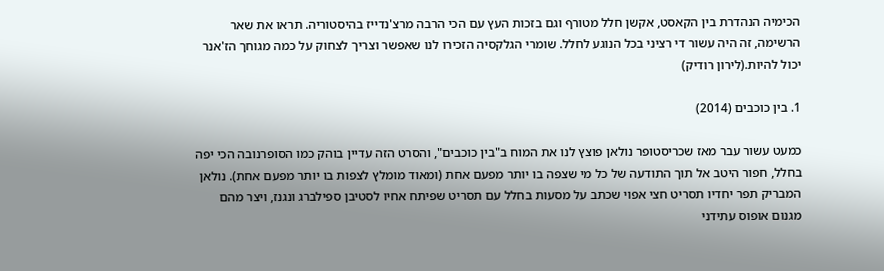הכימיה הנהדרת בין הקאסט, אקשן חלל מטורף וגם בזכות העץ עם הכי הרבה מרצ'נדייז בהיסטוריה. תראו את שאר הרשימה, זה היה עשור די רציני בכל הנוגע לחלל. שומרי הגלקסיה הזכירו לנו שאפשר וצריך לצחוק על כמה מגוחך הז'אנר יכול להיות.(לירון רודיק)

1. בין כוכבים (2014)

כמעט עשור עבר מאז שכריסטופר נולאן פוצץ לנו את המוח ב"בין כוכבים", והסרט הזה עדיין בוהק כמו הסופרנובה הכי יפה בחלל, חפור היטב אל תוך התודעה של כל מי שצפה בו יותר מפעם אחת (ומאוד מומלץ לצפות בו יותר מפעם אחת). נולאן המבריק תפר יחדיו תסריט חצי אפוי שכתב על מסעות בחלל עם תסריט שפיתח אחיו לסטיבן ספילברג ונגנז, ויצר מהם מגנום אופוס עתידני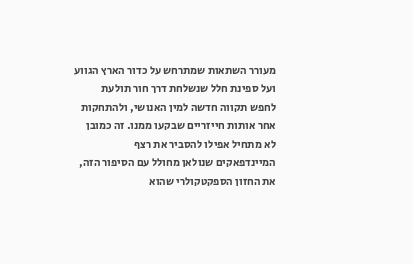מעורר השתאות שמתרחש על כדור הארץ הגווע ועל ספינת חלל שנשלחת דרך חור תולעת לחפש תקווה חדשה למין האנושי, ולהתחקות אחר אותות חייזריים שבקעו ממנו. זה כמובן לא מתחיל אפילו להסביר את רצף המיינדפאקים שנולאן מחולל עם הסיפור הזה, את החזון הספקטקולרי שהוא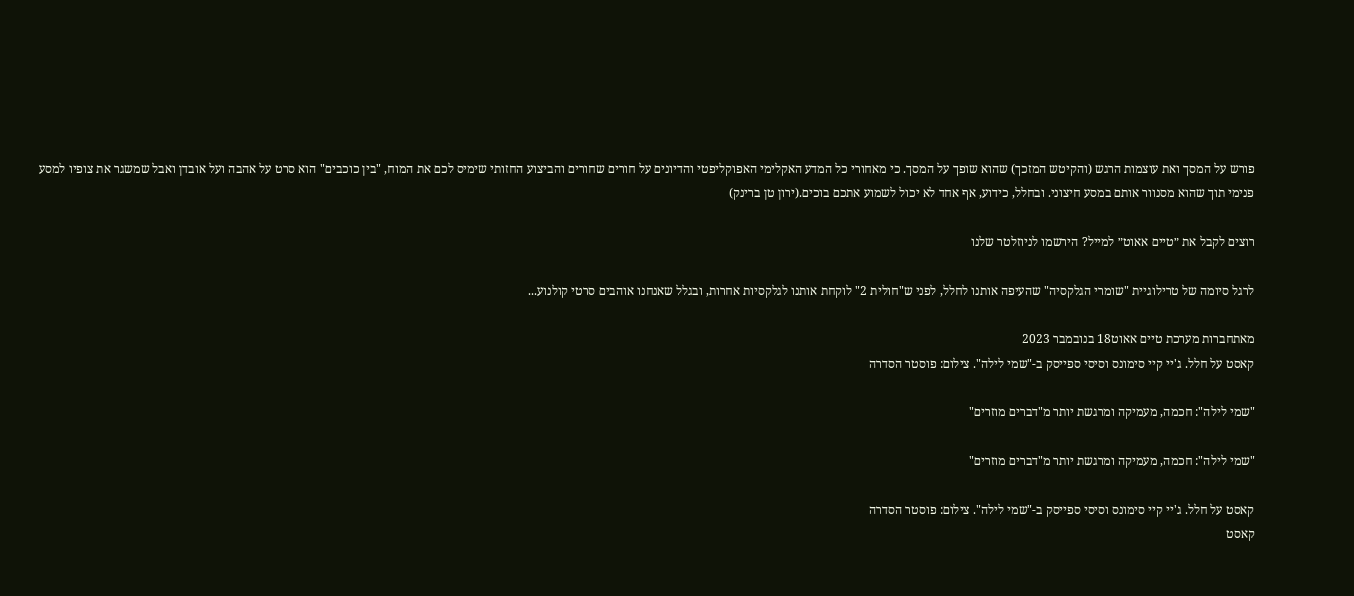פורש על המסך ואת עוצמות הרגש (והקיטש המזכך) שהוא שופך על המסך. כי מאחורי כל המדע האקלימי האפוקליפטי והדיונים על חורים שחורים והביצוע החזותי שימיס לכם את המוח, "בין כוכבים" הוא סרט על אהבה ועל אובדן ואבל שמשגר את צופיו למסע פנימי תוך שהוא מסנוור אותם במסע חיצוני. ובחלל, כידוע, אף אחד לא יכול לשמוע אתכם בוכים.(ירון טן ברינק)

רוצים לקבל את ״טיים אאוט״ למייל? הירשמו לניוזלטר שלנו

לרגל סיומה של טרילוגיית "שומרי הגלקסיה" שהעיפה אותנו לחלל, לפני ש"חולית 2" לוקחת אותנו לגלקסיות אחרות, ובגלל שאנחנו אוהבים סרטי קולנוע...

מאתחברות מערכת טיים אאוט18 בנובמבר 2023
קאסט על חלל. ג'יי קיי סימונס וסיסי ספייסק ב-"שמי לילה". צילום: פוסטר הסדרה

"שמי לילה": חכמה, מעמיקה ומרגשת יותר מ"דברים מוזרים"

"שמי לילה": חכמה, מעמיקה ומרגשת יותר מ"דברים מוזרים"

קאסט על חלל. ג'יי קיי סימונס וסיסי ספייסק ב-"שמי לילה". צילום: פוסטר הסדרה
קאסט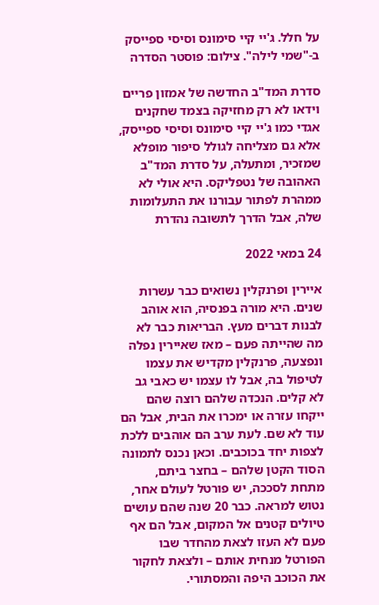על חלל. ג'יי קיי סימונס וסיסי ספייסק ב-"שמי לילה". צילום: פוסטר הסדרה

סדרת המד"ב החדשה של אמזון פריים וידאו לא רק מחזיקה בצמד שחקנים אגדי כמו ג'יי קיי סימונס וסיסי ספייסק, אלא גם מצליחה לגולל סיפור מופלא שמזכיר, ומתעלה, על סדרת המד"ב האהובה של נטפליקס. היא אולי לא ממהרת לפתור עבורנו את התעלומות שלה, אבל הדרך לתשובה נהדרת

24 במאי 2022

איירין ופרנקלין נשואים כבר עשרות שנים. היא מורה בפנסיה, הוא אוהב לבנות דברים מעץ. הבריאות כבר לא מה שהייתה פעם – מאז שאיירין נפלה ונפצעה, פרנקלין מקדיש את עצמו לטיפול בה, אבל לו עצמו יש כאבי גב לא קלים. הנכדה שלהם רוצה שהם ייקחו עזרה או ימכרו את הבית, אבל הם עוד לא שם. לעת ערב הם אוהבים ללכת לצפות יחד בכוכבים. וכאן נכנס לתמונה הסוד הקטן שלהם – בחצר ביתם, מתחת לסככה, יש פורטל לעולם אחר, נטוש למראה. כבר 20 שנה שהם עושים טיולים קטנים אל המקום, אבל הם אף פעם לא העזו לצאת מהחדר שבו הפורטל מנחית אותם – ולצאת לחקור את הכוכב היפה והמסתורי.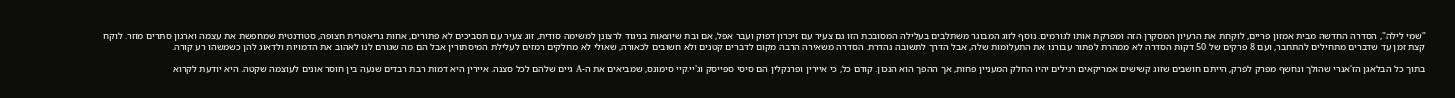"שמי לילה", הסדרה החדשה מבית אמזון פריים, לוקחת את הרעיון המסקרן הזה ומפרקת אותו לגורמים. נוסף לזוג המבוגר משתלבים בעלילה המסובכת הזו גם צעיר עם זיכרון דפוק ועבר אפל, אם ובת שיוצאות בניגוד לרצונן למשימה סודית, זוג צעיר עם תסביכים לא פתורים, אחות גריאטרית חצופה, סטודנטית שמחפשת את עצמה וארגון סתרים מוזר. לוקח קצת זמן עד שדברים מתחילים להתחבר, ועם 8 פרקים של 50 דקות הסדרה לא ממהרת לפתור עבורנו את התעלומות שלה, אבל הדרך לתשובה נהדרת. הסדרה משאירה הרבה מקום לדברים קטנים ולא חשובים לכאורה, שאולי לא מחלקים רמזים לעלילת המיסתורין אבל הם מה שגורם לנו לאהוב את הדמויות ולדאוג להן כשמשהו רע קורה.

בתוך כל הבלאגן הז'אנרי שהולך ונחשף מפרק לפרק, הייתם חושבים שזוג קשישים אמריקאים רגילים יהיו החלק המעניין פחות, אך ההפך הוא הנכון. קודם כל, כי איירין ופרנקלין הם סיסי ספייסק וג'יי.קיי סימונס, שמביאים את ה-A גיים שלהם לכל סצנה. איירין היא דמות רבת רבדים שנעה בין חוסר אונים לעוצמה שקטה. היא יודעת לקרוא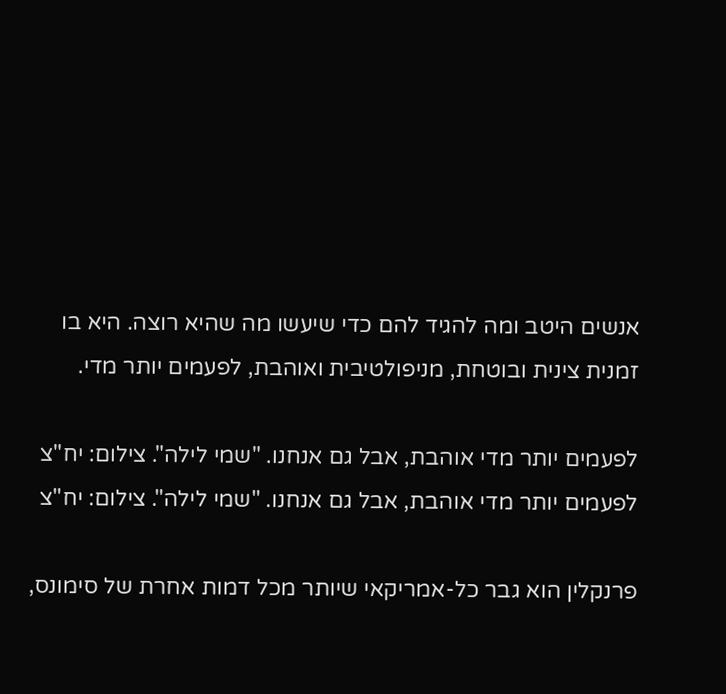אנשים היטב ומה להגיד להם כדי שיעשו מה שהיא רוצה. היא בו זמנית צינית ובוטחת, מניפולטיבית ואוהבת, לפעמים יותר מדי.

לפעמים יותר מדי אוהבת, אבל גם אנחנו. "שמי לילה". צילום: יח"צ
לפעמים יותר מדי אוהבת, אבל גם אנחנו. "שמי לילה". צילום: יח"צ

פרנקלין הוא גבר כל-אמריקאי שיותר מכל דמות אחרת של סימונס,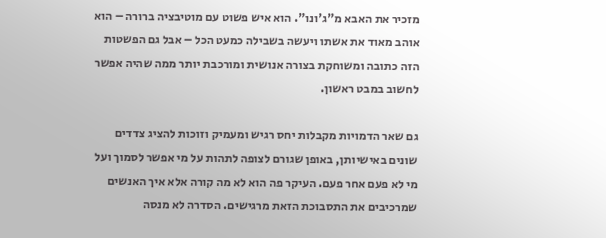מזכיר את האבא מ"ג'ונו". הוא איש פשוט עם מוטיבציה ברורה – הוא אוהב מאוד את אשתו ויעשה בשבילה כמעט הכל – אבל גם הפשטות הזה כתובה ומשוחקת בצורה אנושית ומורכבת יותר ממה שהיה אפשר לחשוב במבט ראשון.

גם שאר הדמויות מקבלות יחס רגיש ומעמיק וזוכות להציג צדדים שונים באישיותן, באופן שגורם לצופה לתהות על מי אפשר לסמוך ועל מי לא פעם אחר פעם. העיקר פה הוא לא מה קורה אלא איך האנשים שמרכיבים את התסבוכת הזאת מרגישים. הסדרה לא מנסה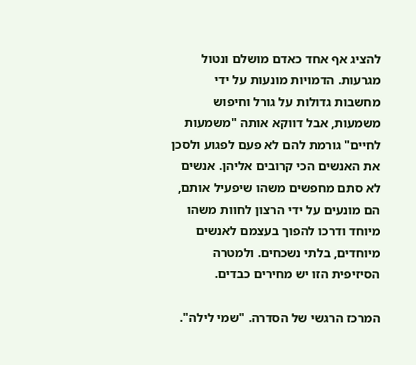להציג אף אחד כאדם מושלם ונטול מגרעות. הדמויות מונעות על ידי מחשבות גדולות על גורל וחיפוש משמעות, אבל דווקא אותה "משמעות לחיים" גורמת להם לא פעם לפגוע ולסכן את האנשים הכי קרובים אליהן. אנשים לא סתם מחפשים משהו שיפעיל אותם, הם מונעים על ידי הרצון לחוות משהו מיוחד ודרכו להפוך בעצמם לאנשים מיוחדים, בלתי נשכחים. ולמטרה הסיזיפית הזו יש מחירים כבדים.

המרכז הרגשי של הסדרה. "שמי לילה".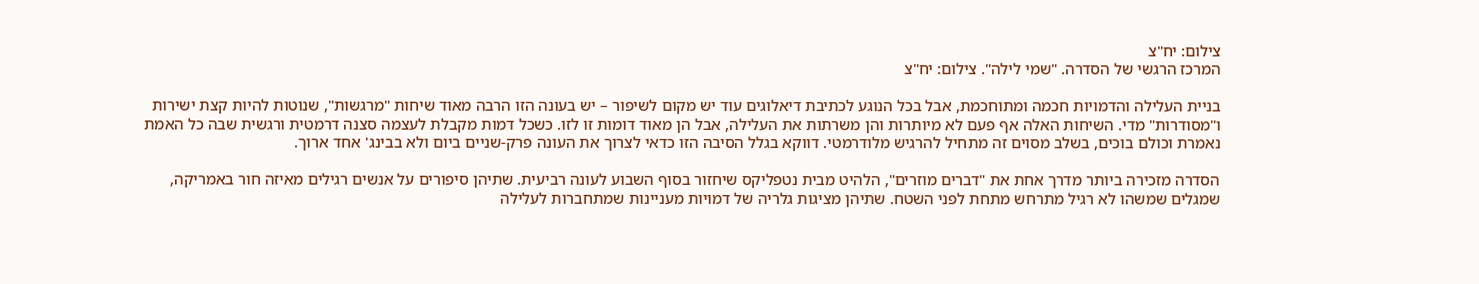צילום: יח"צ
המרכז הרגשי של הסדרה. "שמי לילה". צילום: יח"צ

בניית העלילה והדמויות חכמה ומתוחכמת, אבל בכל הנוגע לכתיבת דיאלוגים עוד יש מקום לשיפור – יש בעונה הזו הרבה מאוד שיחות "מרגשות", שנוטות להיות קצת ישירות ו"מסודרות" מדי. השיחות האלה אף פעם לא מיותרות והן משרתות את העלילה, אבל הן מאוד דומות זו לזו. כשכל דמות מקבלת לעצמה סצנה דרמטית ורגשית שבה כל האמת נאמרת וכולם בוכים, בשלב מסוים זה מתחיל להרגיש מלודרמטי. דווקא בגלל הסיבה הזו כדאי לצרוך את העונה פרק-שניים ביום ולא בבינג' אחד ארוך.

הסדרה מזכירה ביותר מדרך אחת את "דברים מוזרים", הלהיט מבית נטפליקס שיחזור בסוף השבוע לעונה רביעית. שתיהן סיפורים על אנשים רגילים מאיזה חור באמריקה, שמגלים שמשהו לא רגיל מתרחש מתחת לפני השטח. שתיהן מציגות גלריה של דמויות מעניינות שמתחברות לעלילה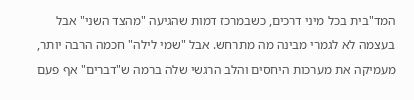המד"בית בכל מיני דרכים, כשבמרכז דמות שהגיעה "מהצד השני" אבל בעצמה לא לגמרי מבינה מה מתרחש. אבל "שמי לילה" חכמה הרבה יותר, מעמיקה את מערכות היחסים והלב הרגשי שלה ברמה ש"דברים" אף פעם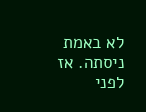לא באמת ניסתה. אז לפני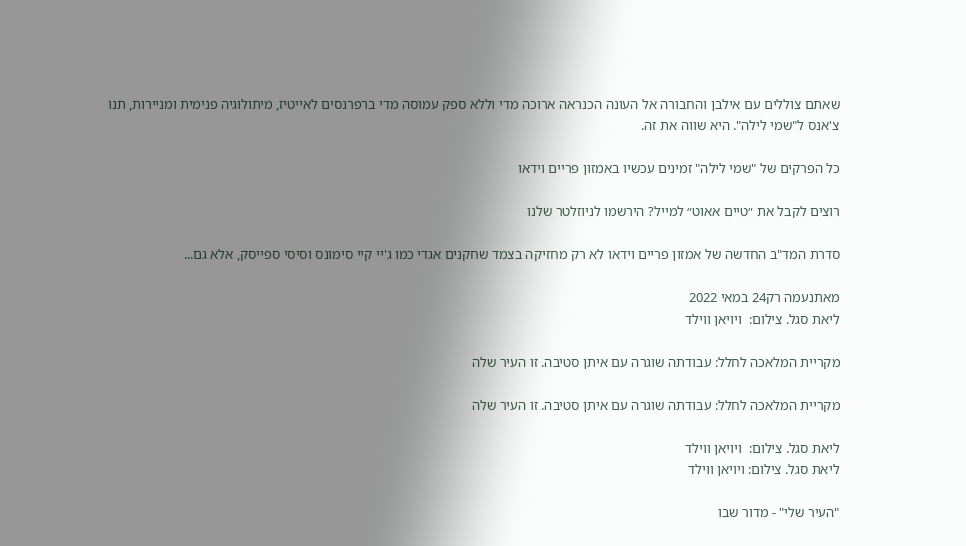שאתם צוללים עם אילבן והחבורה אל העונה הכנראה ארוכה מדי וללא ספק עמוסה מדי ברפרנסים לאייטיז, מיתולוגיה פנימית ומניירות, תנו צ'אנס ל"שמי לילה". היא שווה את זה.

כל הפרקים של "שמי לילה" זמינים עכשיו באמזון פריים וידאו

רוצים לקבל את ״טיים אאוט״ למייל? הירשמו לניוזלטר שלנו

סדרת המד"ב החדשה של אמזון פריים וידאו לא רק מחזיקה בצמד שחקנים אגדי כמו ג'יי קיי סימונס וסיסי ספייסק, אלא גם...

מאתנעמה רק24 במאי 2022
ליאת סגל. צילום:  ויויאן ווילד

מקריית המלאכה לחלל: עבודתה שוגרה עם איתן סטיבה. זו העיר שלה

מקריית המלאכה לחלל: עבודתה שוגרה עם איתן סטיבה. זו העיר שלה

ליאת סגל. צילום:  ויויאן ווילד
ליאת סגל. צילום: ויויאן ווילד

"העיר שלי" - מדור שבו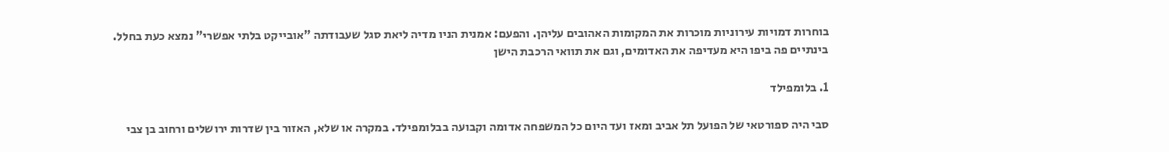בוחרות דמויות עירוניות מוכרות את המקומות האהובים עליהן. והפעם: אמנית הניו מדיה ליאת סגל שעבודתה "אובייקט בלתי אפשרי" נמצא כעת בחלל. בינתיים פה ביפו היא מעדיפה את האדומים, וגם את תוואי הרכבת הישן

1. בלומפילד

סבי היה ספורטאי של הפועל תל אביב ומאז ועד היום כל המשפחה אדומה וקבועה בבלומפילד. במקרה או שלא, האזור בין שדרות ירושלים ורחוב בן צבי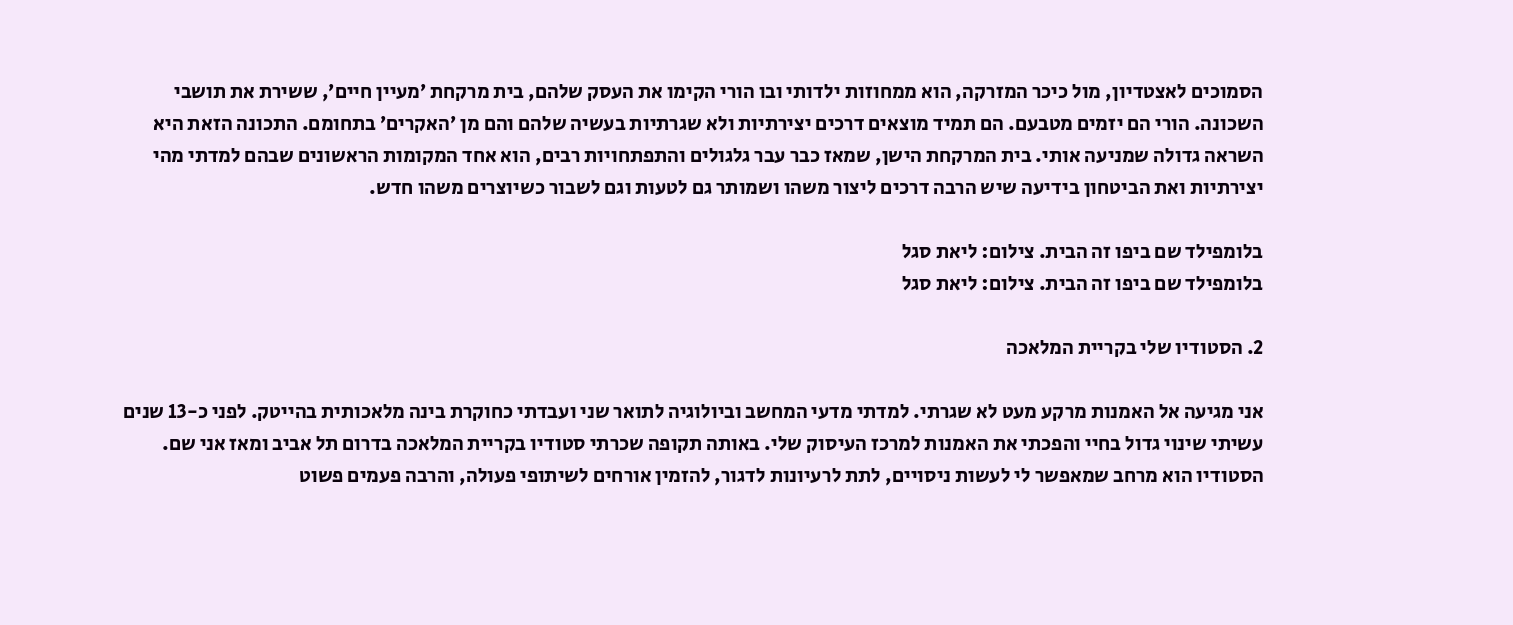הסמוכים לאצטדיון, מול כיכר המזרקה, הוא ממחוזות ילדותי ובו הורי הקימו את העסק שלהם, בית מרקחת ׳מעיין חיים׳, ששירת את תושבי השכונה. הורי הם יזמים מטבעם. הם תמיד מוצאים דרכים יצירתיות ולא שגרתיות בעשיה שלהם והם מן ׳האקרים׳ בתחומם. התכונה הזאת היא השראה גדולה שמניעה אותי. בית המרקחת הישן, שמאז כבר עבר גלגולים והתפתחויות רבים, הוא אחד המקומות הראשונים שבהם למדתי מהי יצירתיות ואת הביטחון בידיעה שיש הרבה דרכים ליצור משהו ושמותר גם לטעות וגם לשבור כשיוצרים משהו חדש.

בלומפילד שם ביפו זה הבית. צילום: ליאת סגל
בלומפילד שם ביפו זה הבית. צילום: ליאת סגל

2. הסטודיו שלי בקריית המלאכה

אני מגיעה אל האמנות מרקע מעט לא שגרתי. למדתי מדעי המחשב וביולוגיה לתואר שני ועבדתי כחוקרת בינה מלאכותית בהייטק. לפני כ-13 שנים עשיתי שינוי גדול בחיי והפכתי את האמנות למרכז העיסוק שלי. באותה תקופה שכרתי סטודיו בקריית המלאכה בדרום תל אביב ומאז אני שם. הסטודיו הוא מרחב שמאפשר לי לעשות ניסויים, לתת לרעיונות לדגור, להזמין אורחים לשיתופי פעולה, והרבה פעמים פשוט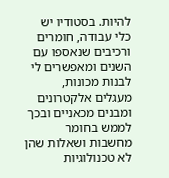להיות. בסטודיו יש כלי עבודה, חומרים ורכיבים שנאספו עם השנים ומאפשרים לי לבנות מכונות, מעגלים אלקטרונים ומבנים מכאניים ובכך לממש בחומר מחשבות ושאלות שהן לא טכנולוגיות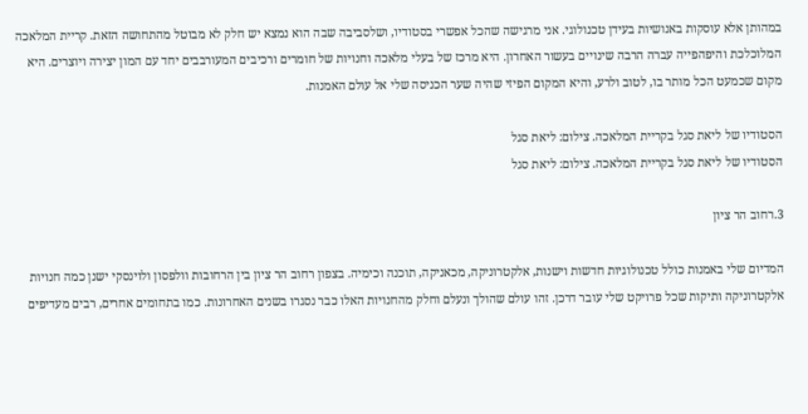במהותן אלא עוסקות באנושיות בעידן טכנולוגי. אני מרגישה שהכל אפשרי בסטודיו, ושלסביבה שבה הוא נמצא יש חלק לא מבוטל מהתחושה הזאת. קריית המלאכה המלוכלכת והיפהפייה עברה הרבה שינויים בעשור האחרון. היא מרכז של בעלי מלאכה וחנויות של חומרים ורכיבים המעורבבים יחד עם המון יצירה ויוצרים. היא מקום שכמעט הכל מותר בו, לטוב ולרע, והיא המקום הפיזי שהיה שער הכניסה שלי אל עולם האמנות.

הסטודיו של ליאת סגל בקריית המלאכה. צילום: ליאת סגל
הסטודיו של ליאת סגל בקריית המלאכה. צילום: ליאת סגל

3.רחוב הר ציון

המדיום שלי באמנות כולל טכנולוגיות חדשות וישנות, אלקטרוניקה, מכאניקה, תוכנה וכימיה. בצפון רחוב הר ציון בין הרחובות וולפסון ולוינסקי ישנן כמה חנויות אלקטרוניקה ותיקות שכל פרויקט שלי עובר דרכן. זהו עולם שהולך ונעלם וחלק מהחנויות האלו כבר נסגרו בשנים האחרונות. כמו בתחומים אחרים, רבים מעדיפים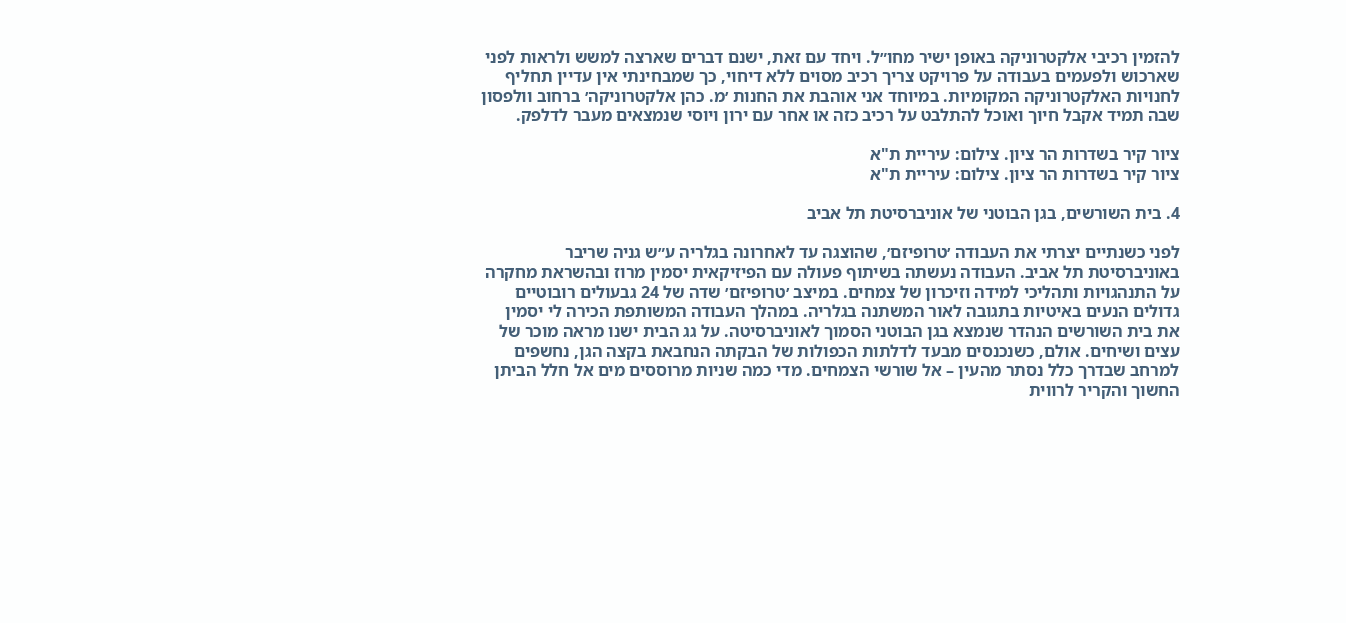להזמין רכיבי אלקטרוניקה באופן ישיר מחו״ל. ויחד עם זאת, ישנם דברים שארצה למשש ולראות לפני שארכוש ולפעמים בעבודה על פרויקט צריך רכיב מסוים ללא דיחוי, כך שמבחינתי אין עדיין תחליף לחנויות האלקטרוניקה המקומיות. במיוחד אני אוהבת את החנות ׳מ. כהן אלקטרוניקה׳ ברחוב וולפסון שבה תמיד אקבל חיוך ואוכל להתלבט על רכיב כזה או אחר עם ירון ויוסי שנמצאים מעבר לדלפק.

ציור קיר בשדרות הר ציון. צילום: עיריית ת"א
ציור קיר בשדרות הר ציון. צילום: עיריית ת"א

4. בית השורשים, בגן הבוטני של אוניברסיטת תל אביב

לפני כשנתיים יצרתי את העבודה ׳טרופיזם׳, שהוצגה עד לאחרונה בגלריה ע״ש גניה שריבר באוניברסיטת תל אביב. העבודה נעשתה בשיתוף פעולה עם הפיזיקאית יסמין מרוז ובהשראת מחקרה על התנהגויות ותהליכי למידה וזיכרון של צמחים. במיצב ׳טרופיזם׳ שדה של 24 גבעולים רובוטיים גדולים הנעים באיטיות בתגובה לאור המשתנה בגלריה. במהלך העבודה המשותפת הכירה לי יסמין את בית השורשים הנהדר שנמצא בגן הבוטני הסמוך לאוניברסיטה. על גג הבית ישנו מראה מוכר של עצים ושיחים. אולם, כשנכנסים מבעד לדלתות הכפולות של הבקתה הנחבאת בקצה הגן, נחשפים למרחב שבדרך כלל נסתר מהעין – אל שורשי הצמחים. מדי כמה שניות מרוססים מים אל חלל הביתן החשוך והקריר לרווית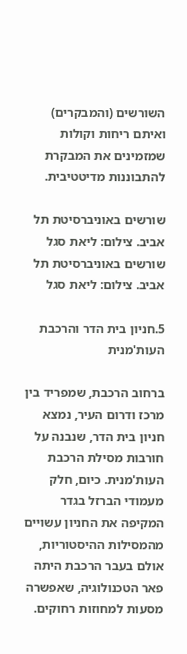השורשים (והמבקרים) ואיתם ריחות וקולות שמזמינים את המבקרת להתבוננות מדיטטיבית.

שורשים באוניברסיטת תל אביב. צילום: ליאת סגל
שורשים באוניברסיטת תל אביב. צילום: ליאת סגל

5.חניון בית הדר והרכבת העות'מנית

ברחוב הרכבת, שמפריד בין מרכז ודרום העיר, נמצא חניון בית הדר, שנבנה על חורבות מסילת הרכבת העות'מנית. כיום, חלק מעמודי הברזל בגדר המקיפה את החניון עשויים מהמסילות ההיסטוריות, אולם בעבר הרכבת היתה פאר הטכנולוגיה, שאפשרה מסעות למחוזות רחוקים.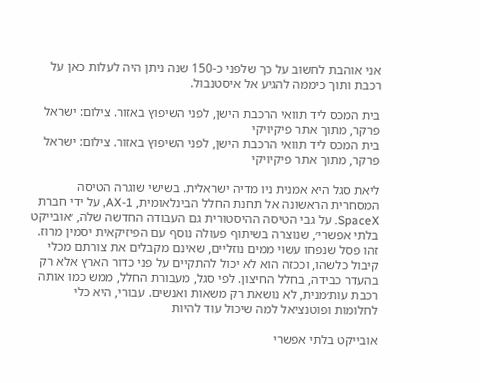אני אוהבת לחשוב על כך שלפני כ-150 שנה ניתן היה לעלות כאן על רכבת ותוך כיממה להגיע אל איסטנבול.

בית המכס ליד תוואי הרכבת הישן, לפני השיפוץ באזור. צילום: ישראל פרקר, מתוך אתר פיקיויקי
בית המכס ליד תוואי הרכבת הישן, לפני השיפוץ באזור. צילום: ישראל פרקר, מתוך אתר פיקיויקי

ליאת סגל היא אמנית ניו מדיה ישראלית. בשישי שוגרה הטיסה המסחרית הראשונה אל תחנת החלל הבינלאומית, AX-1, על ידי חברת SpaceX. על גבי הטיסה ההיסטורית גם העבודה החדשה שלה, ׳אובייקט בלתי אפשרי׳, שנוצרה בשיתוף פעולה נוסף עם הפיזיקאית יסמין מרוז. זהו פסל שנפחו עשוי ממים נוזליים, שאינם מקבלים את צורתם מכלי קיבול כלשהו, וככזה הוא לא יכול להתקיים על פני כדור הארץ אלא רק בהעדר כבידה, בחלל החיצון. לפי סגל, מעבורת החלל, ממש כמו אותה רכבת עות׳מנית, לא נושאת רק משאות ואנשים. עבורי, היא כלי לחלומות ופוטנציאל למה שיכול עוד להיות

אובייקט בלתי אפשרי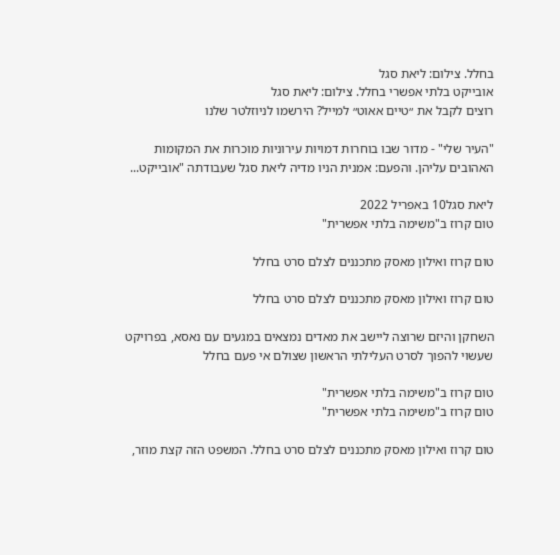בחלל. צילום: ליאת סגל
אובייקט בלתי אפשרי בחלל. צילום: ליאת סגל
רוצים לקבל את ״טיים אאוט״ למייל? הירשמו לניוזלטר שלנו

"העיר שלי" - מדור שבו בוחרות דמויות עירוניות מוכרות את המקומות האהובים עליהן. והפעם: אמנית הניו מדיה ליאת סגל שעבודתה "אובייקט...

ליאת סגל10 באפריל 2022
טום קרוז ב"משימה בלתי אפשרית"

טום קרוז ואילון מאסק מתכננים לצלם סרט בחלל

טום קרוז ואילון מאסק מתכננים לצלם סרט בחלל

השחקן והיזם שרוצה ליישב את מאדים נמצאים במגעים עם נאסא, בפרויקט שעשוי להפוך לסרט העלילתי הראשון שצולם אי פעם בחלל

טום קרוז ב"משימה בלתי אפשרית"
טום קרוז ב"משימה בלתי אפשרית"

טום קרוז ואילון מאסק מתכננים לצלם סרט בחלל. המשפט הזה קצת מוזר,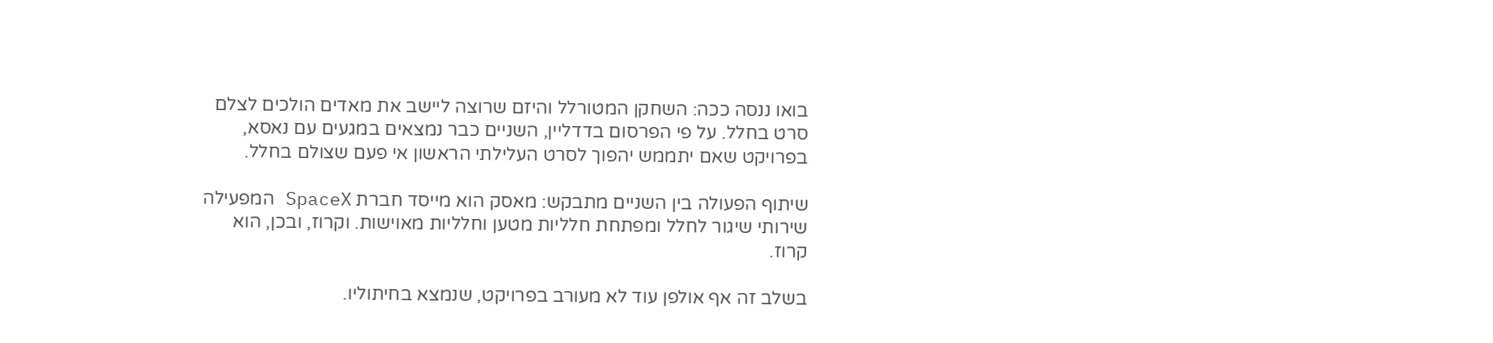בואו ננסה ככה: השחקן המטורלל והיזם שרוצה ליישב את מאדים הולכים לצלם סרט בחלל. על פי הפרסום בדדליין, השניים כבר נמצאים במגעים עם נאסא, בפרויקט שאם יתממש יהפוך לסרט העלילתי הראשון אי פעם שצולם בחלל.

שיתוף הפעולה בין השניים מתבקש: מאסק הוא מייסד חברת SpaceX המפעילה שירותי שיגור לחלל ומפתחת חלליות מטען וחלליות מאוישות. וקרוז, ובכן, הוא קרוז.

בשלב זה אף אולפן עוד לא מעורב בפרויקט, שנמצא בחיתוליו.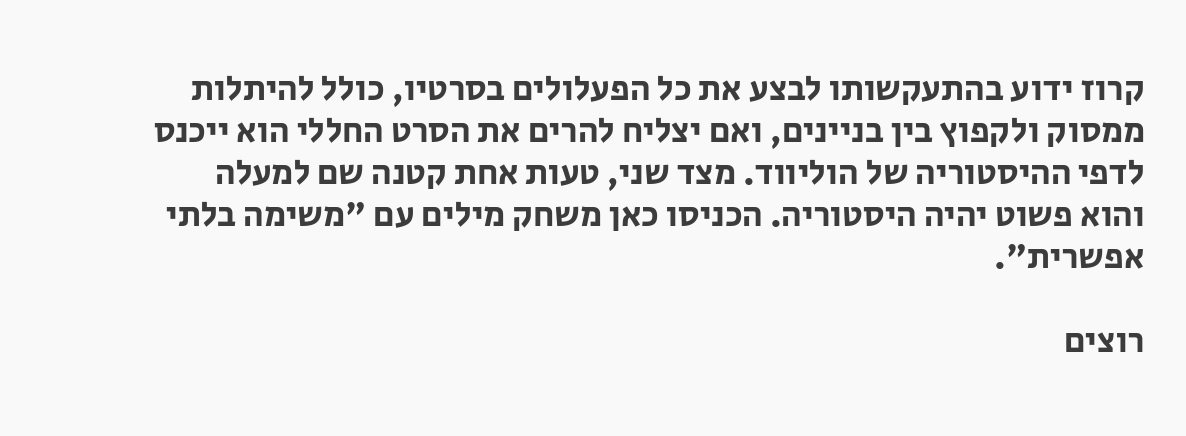קרוז ידוע בהתעקשותו לבצע את כל הפעלולים בסרטיו, כולל להיתלות ממסוק ולקפוץ בין בניינים, ואם יצליח להרים את הסרט החללי הוא ייכנס לדפי ההיסטוריה של הוליווד. מצד שני, טעות אחת קטנה שם למעלה והוא פשוט יהיה היסטוריה. הכניסו כאן משחק מילים עם "משימה בלתי אפשרית".

רוצים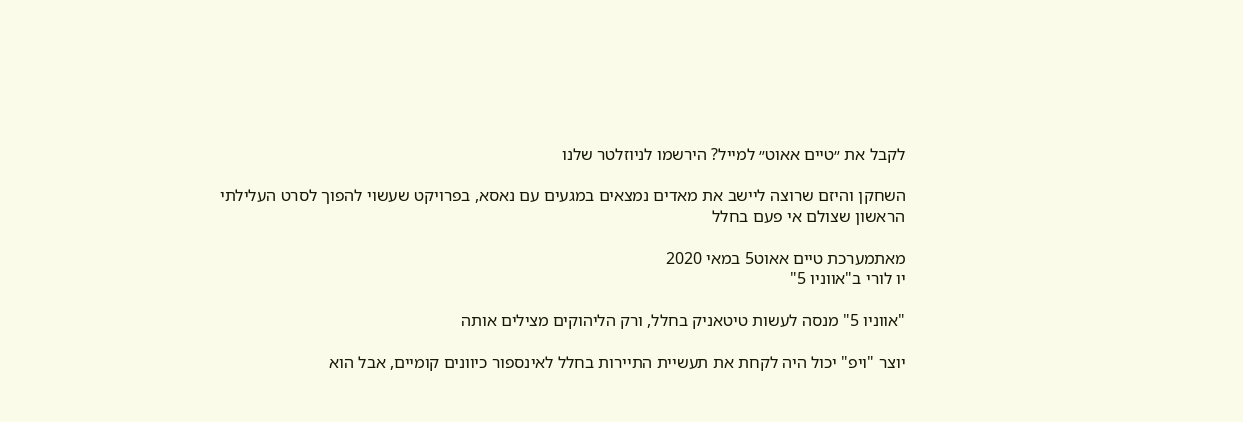לקבל את ״טיים אאוט״ למייל? הירשמו לניוזלטר שלנו

השחקן והיזם שרוצה ליישב את מאדים נמצאים במגעים עם נאסא, בפרויקט שעשוי להפוך לסרט העלילתי הראשון שצולם אי פעם בחלל

מאתמערכת טיים אאוט5 במאי 2020
יו לורי ב"אווניו 5"

"אווניו 5" מנסה לעשות טיטאניק בחלל, ורק הליהוקים מצילים אותה

יוצר "ויפ" יכול היה לקחת את תעשיית התיירות בחלל לאינספור כיוונים קומיים, אבל הוא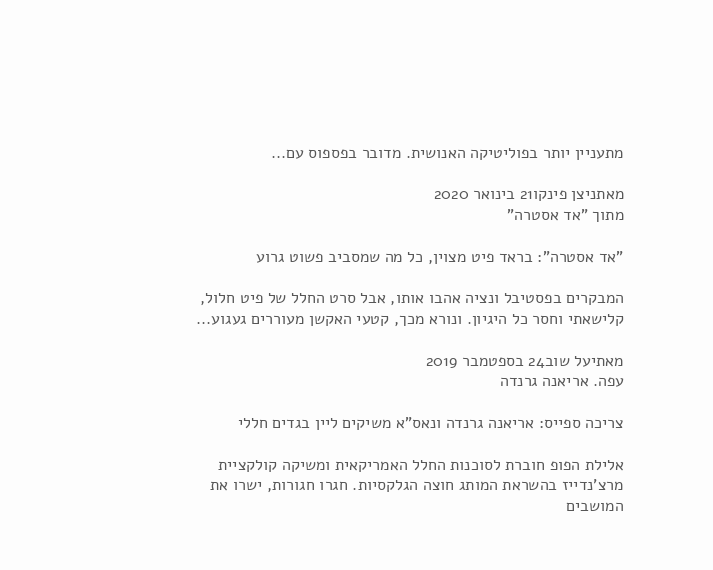מתעניין יותר בפוליטיקה האנושית. מדובר בפספוס עם...

מאתניצן פינקו21 בינואר 2020
מתוך "אד אסטרה"

"אד אסטרה": בראד פיט מצוין, כל מה שמסביב פשוט גרוע

המבקרים בפסטיבל ונציה אהבו אותו, אבל סרט החלל של פיט חלול, קלישאתי וחסר כל היגיון. ונורא מכך, קטעי האקשן מעוררים געגוע...

מאתיעל שוב24 בספטמבר 2019
עפה. אריאנה גרנדה

צריכה ספייס: אריאנה גרנדה ונאס"א משיקים ליין בגדים חללי

אלילת הפופ חוברת לסוכנות החלל האמריקאית ומשיקה קולקציית מרצ'נדייז בהשראת המותג חוצה הגלקסיות. חגרו חגורות, ישרו את המושבים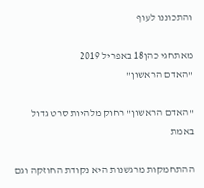והתכוננו לעוף

מאתחגי כהן18 באפריל 2019
"האדם הראשון"

"האדם הראשון" רחוק מלהיות סרט גדול באמת

ההתחמקות מרגשנות היא נקודת החוזקה וגם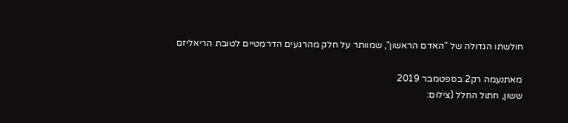חולשתו הגדולה של "האדם הראשון", שמוותר על חלק מהרגעים הדרמטיים לטובת הריאליזם

מאתנעמה רק2 בספטמבר 2019
ששון, חתול החלל (צילום: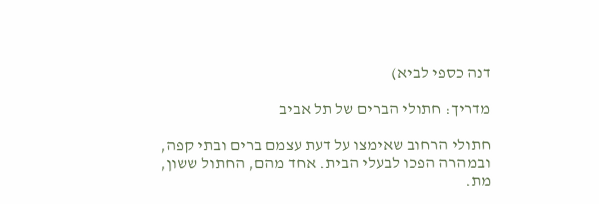דנה כספי לביא)

מדריך: חתולי הברים של תל אביב

חתולי הרחוב שאימצו על דעת עצמם ברים ובתי קפה, ובמהרה הפכו לבעלי הבית. אחד מהם, החתול ששון, מת.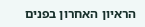הראיון האחרון בפנים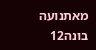מאתנועה בונה12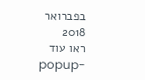בפברואר 2018
ראו עוד
popup-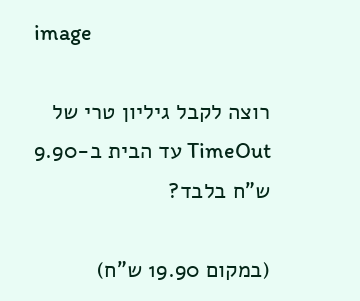image

רוצה לקבל גיליון טרי של TimeOut עד הבית ב-9.90 ש"ח בלבד?

(במקום 19.90 ש"ח)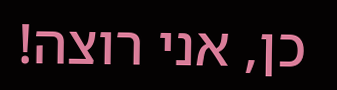כן, אני רוצה!